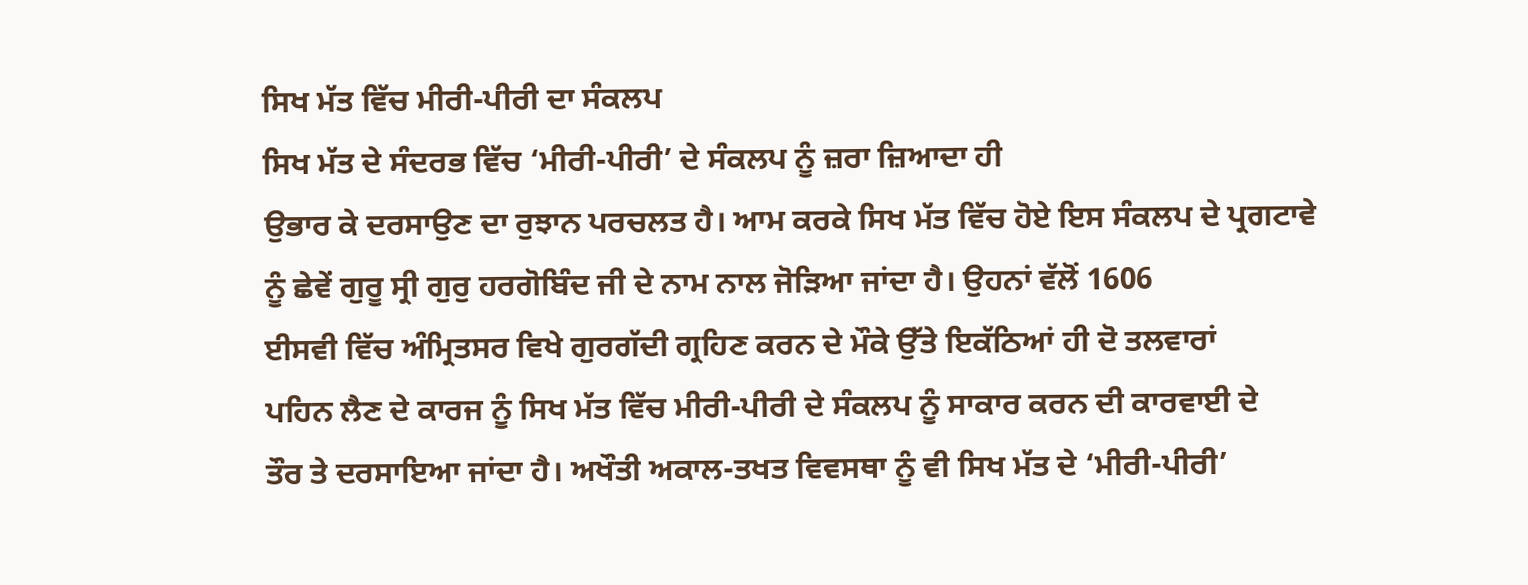ਸਿਖ ਮੱਤ ਵਿੱਚ ਮੀਰੀ-ਪੀਰੀ ਦਾ ਸੰਕਲਪ
ਸਿਖ ਮੱਤ ਦੇ ਸੰਦਰਭ ਵਿੱਚ ‘ਮੀਰੀ-ਪੀਰੀ’ ਦੇ ਸੰਕਲਪ ਨੂੰ ਜ਼ਰਾ ਜ਼ਿਆਦਾ ਹੀ
ਉਭਾਰ ਕੇ ਦਰਸਾਉਣ ਦਾ ਰੁਝਾਨ ਪਰਚਲਤ ਹੈ। ਆਮ ਕਰਕੇ ਸਿਖ ਮੱਤ ਵਿੱਚ ਹੋਏ ਇਸ ਸੰਕਲਪ ਦੇ ਪ੍ਰਗਟਾਵੇ
ਨੂੰ ਛੇਵੇਂ ਗੁਰੂ ਸ੍ਰੀ ਗੁਰੁ ਹਰਗੋਬਿੰਦ ਜੀ ਦੇ ਨਾਮ ਨਾਲ ਜੋੜਿਆ ਜਾਂਦਾ ਹੈ। ਉਹਨਾਂ ਵੱਲੋਂ 1606
ਈਸਵੀ ਵਿੱਚ ਅੰਮ੍ਰਿਤਸਰ ਵਿਖੇ ਗੁਰਗੱਦੀ ਗ੍ਰਹਿਣ ਕਰਨ ਦੇ ਮੌਕੇ ਉੱਤੇ ਇਕੱਠਿਆਂ ਹੀ ਦੋ ਤਲਵਾਰਾਂ
ਪਹਿਨ ਲੈਣ ਦੇ ਕਾਰਜ ਨੂੰ ਸਿਖ ਮੱਤ ਵਿੱਚ ਮੀਰੀ-ਪੀਰੀ ਦੇ ਸੰਕਲਪ ਨੂੰ ਸਾਕਾਰ ਕਰਨ ਦੀ ਕਾਰਵਾਈ ਦੇ
ਤੌਰ ਤੇ ਦਰਸਾਇਆ ਜਾਂਦਾ ਹੈ। ਅਖੌਤੀ ਅਕਾਲ-ਤਖਤ ਵਿਵਸਥਾ ਨੂੰ ਵੀ ਸਿਖ ਮੱਤ ਦੇ ‘ਮੀਰੀ-ਪੀਰੀ’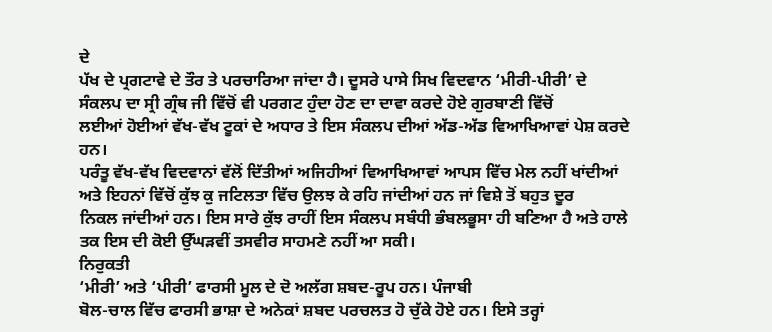ਦੇ
ਪੱਖ ਦੇ ਪ੍ਰਗਟਾਵੇ ਦੇ ਤੌਰ ਤੇ ਪਰਚਾਰਿਆ ਜਾਂਦਾ ਹੈ। ਦੂਸਰੇ ਪਾਸੇ ਸਿਖ ਵਿਦਵਾਨ ‘ਮੀਰੀ-ਪੀਰੀ’ ਦੇ
ਸੰਕਲਪ ਦਾ ਸ੍ਰੀ ਗ੍ਰੰਥ ਜੀ ਵਿੱਚੋਂ ਵੀ ਪਰਗਟ ਹੁੰਦਾ ਹੋਣ ਦਾ ਦਾਵਾ ਕਰਦੇ ਹੋਏ ਗੁਰਬਾਣੀ ਵਿੱਚੋਂ
ਲਈਆਂ ਹੋਈਆਂ ਵੱਖ-ਵੱਖ ਟੂਕਾਂ ਦੇ ਅਧਾਰ ਤੇ ਇਸ ਸੰਕਲਪ ਦੀਆਂ ਅੱਡ-ਅੱਡ ਵਿਆਖਿਆਵਾਂ ਪੇਸ਼ ਕਰਦੇ ਹਨ।
ਪਰੰਤੂ ਵੱਖ-ਵੱਖ ਵਿਦਵਾਨਾਂ ਵੱਲੋਂ ਦਿੱਤੀਆਂ ਅਜਿਹੀਆਂ ਵਿਆਖਿਆਵਾਂ ਆਪਸ ਵਿੱਚ ਮੇਲ ਨਹੀਂ ਖਾਂਦੀਆਂ
ਅਤੇ ਇਹਨਾਂ ਵਿੱਚੋਂ ਕੁੱਝ ਕੁ ਜਟਿਲਤਾ ਵਿੱਚ ਉਲਝ ਕੇ ਰਹਿ ਜਾਂਦੀਆਂ ਹਨ ਜਾਂ ਵਿਸ਼ੇ ਤੋਂ ਬਹੁਤ ਦੂਰ
ਨਿਕਲ ਜਾਂਦੀਆਂ ਹਨ। ਇਸ ਸਾਰੇ ਕੁੱਝ ਰਾਹੀਂ ਇਸ ਸੰਕਲਪ ਸਬੰਧੀ ਭੰਬਲਭੂਸਾ ਹੀ ਬਣਿਆ ਹੈ ਅਤੇ ਹਾਲੇ
ਤਕ ਇਸ ਦੀ ਕੋਈ ਉੱਘੜਵੀਂ ਤਸਵੀਰ ਸਾਹਮਣੇ ਨਹੀਂ ਆ ਸਕੀ।
ਨਿਰੁਕਤੀ
‘ਮੀਰੀ’ ਅਤੇ ‘ਪੀਰੀ’ ਫਾਰਸੀ ਮੂਲ ਦੇ ਦੋ ਅਲੱਗ ਸ਼ਬਦ-ਰੂਪ ਹਨ। ਪੰਜਾਬੀ
ਬੋਲ-ਚਾਲ ਵਿੱਚ ਫਾਰਸੀ ਭਾਸ਼ਾ ਦੇ ਅਨੇਕਾਂ ਸ਼ਬਦ ਪਰਚਲਤ ਹੋ ਚੁੱਕੇ ਹੋਏ ਹਨ। ਇਸੇ ਤਰ੍ਹਾਂ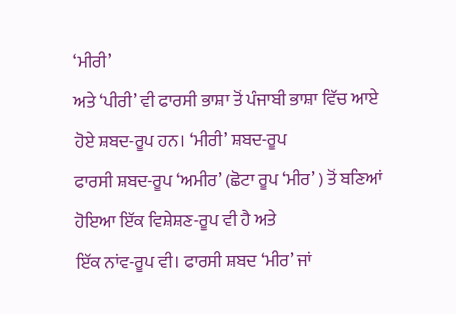‘ਮੀਰੀ’
ਅਤੇ ‘ਪੀਰੀ’ ਵੀ ਫਾਰਸੀ ਭਾਸ਼ਾ ਤੋਂ ਪੰਜਾਬੀ ਭਾਸ਼ਾ ਵਿੱਚ ਆਏ ਹੋਏ ਸ਼ਬਦ-ਰੂਪ ਹਨ। ‘ਮੀਰੀ’ ਸ਼ਬਦ-ਰੂਪ
ਫਾਰਸੀ ਸ਼ਬਦ-ਰੂਪ ‘ਅਮੀਰ’ (ਛੋਟਾ ਰੂਪ ‘ਮੀਰ’ ) ਤੋਂ ਬਣਿਆਂ ਹੋਇਆ ਇੱਕ ਵਿਸ਼ੇਸ਼ਣ-ਰੂਪ ਵੀ ਹੈ ਅਤੇ
ਇੱਕ ਨਾਂਵ-ਰੂਪ ਵੀ। ਫਾਰਸੀ ਸ਼ਬਦ ‘ਮੀਰ’ ਜਾਂ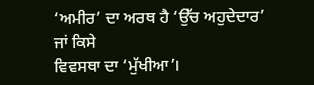‘ਅਮੀਰ’ ਦਾ ਅਰਥ ਹੈ ‘ਉੱਚ ਅਹੁਦੇਦਾਰ’ ਜਾਂ ਕਿਸੇ
ਵਿਵਸਥਾ ਦਾ ‘ਮੁੱਖੀਆ’।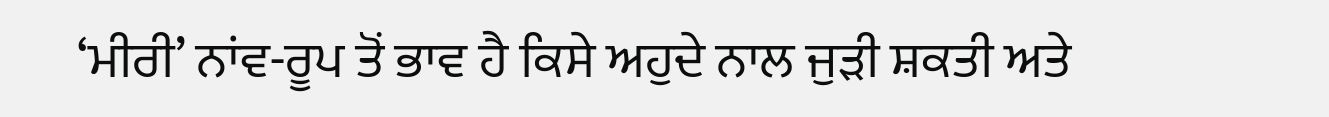‘ਮੀਰੀ’ ਨਾਂਵ-ਰੂਪ ਤੋਂ ਭਾਵ ਹੈ ਕਿਸੇ ਅਹੁਦੇ ਨਾਲ ਜੁੜੀ ਸ਼ਕਤੀ ਅਤੇ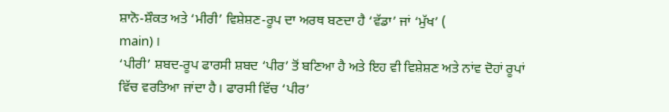ਸ਼ਾਨੋ-ਸ਼ੌਕਤ ਅਤੇ ‘ਮੀਰੀ’ ਵਿਸ਼ੇਸ਼ਣ-ਰੂਪ ਦਾ ਅਰਥ ਬਣਦਾ ਹੈ ‘ਵੱਡਾ’ ਜਾਂ ‘ਮੁੱਖ’ (
main)।
‘ਪੀਰੀ’ ਸ਼ਬਦ-ਰੂਪ ਫਾਰਸੀ ਸ਼ਬਦ ‘ਪੀਰ’ ਤੋਂ ਬਣਿਆ ਹੈ ਅਤੇ ਇਹ ਵੀ ਵਿਸ਼ੇਸ਼ਣ ਅਤੇ ਨਾਂਵ ਦੋਹਾਂ ਰੂਪਾਂ
ਵਿੱਚ ਵਰਤਿਆ ਜਾਂਦਾ ਹੈ। ਫਾਰਸੀ ਵਿੱਚ ‘ਪੀਰ’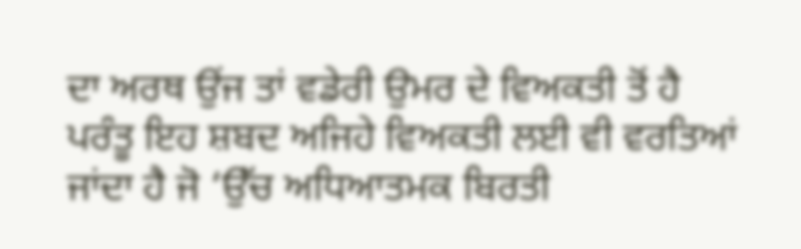ਦਾ ਅਰਥ ਉਂਜ ਤਾਂ ਵਡੇਰੀ ਉਮਰ ਦੇ ਵਿਅਕਤੀ ਤੋਂ ਹੈ
ਪਰੰਤੂ ਇਹ ਸ਼ਬਦ ਅਜਿਹੇ ਵਿਅਕਤੀ ਲਈ ਵੀ ਵਰਤਿਆਂ ਜਾਂਦਾ ਹੈ ਜੋ ‘ਉੱਚ ਅਧਿਆਤਮਕ ਬਿਰਤੀ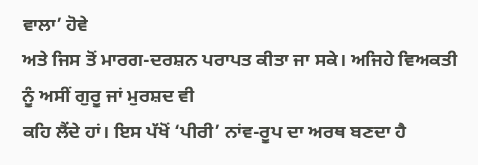ਵਾਲਾ’ ਹੋਵੇ
ਅਤੇ ਜਿਸ ਤੋਂ ਮਾਰਗ-ਦਰਸ਼ਨ ਪਰਾਪਤ ਕੀਤਾ ਜਾ ਸਕੇ। ਅਜਿਹੇ ਵਿਅਕਤੀ ਨੂੰ ਅਸੀਂ ਗੁਰੂ ਜਾਂ ਮੁਰਸ਼ਦ ਵੀ
ਕਹਿ ਲੈਂਦੇ ਹਾਂ। ਇਸ ਪੱਖੋਂ ‘ਪੀਰੀ’ ਨਾਂਵ-ਰੂਪ ਦਾ ਅਰਥ ਬਣਦਾ ਹੈ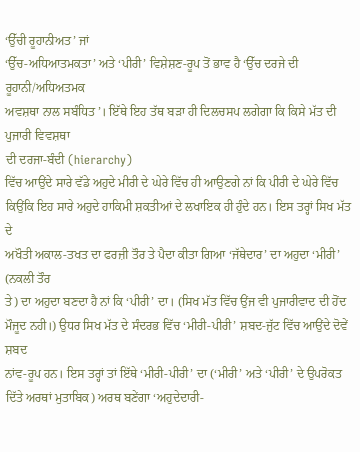‘ਉੱਚੀ ਰੂਹਾਨੀਅਤ’ ਜਾਂ
‘ਉੱਚ-ਅਧਿਆਤਮਕਤਾ’ ਅਤੇ ‘ਪੀਰੀ’ ਵਿਸ਼ੇਸ਼ਣ-ਰੂਪ ਤੋਂ ਭਾਵ ਹੈ ‘ਉੱਚ ਦਰਜੇ ਦੀ ਰੂਹਾਨੀ/ਅਧਿਅਤਮਕ
ਅਵਸ਼ਥਾ ਨਾਲ ਸਬੰਧਿਤ’। ਇੱਥੇ ਇਹ ਤੱਥ ਬੜਾ ਹੀ ਦਿਲਚਸਪ ਲਗੇਗਾ ਕਿ ਕਿਸੇ ਮੱਤ ਦੀ ਪੁਜਾਰੀ ਵਿਵਸ਼ਥਾ
ਦੀ ਦਰਜਾ-ਬੰਦੀ (hierarchy)
ਵਿੱਚ ਆਉਂਦੇ ਸਾਰੇ ਵੱਡੇ ਅਹੁਦੇ ਮੀਰੀ ਦੇ ਘੇਰੇ ਵਿੱਚ ਹੀ ਆਉਣਗੇ ਨਾਂ ਕਿ ਪੀਰੀ ਦੇ ਘੇਰੇ ਵਿੱਚ
ਕਿਉਂਕਿ ਇਹ ਸਾਰੇ ਅਹੁਦੇ ਹਾਕਿਮੀ ਸ਼ਕਤੀਆਂ ਦੇ ਲਖਾਇਕ ਹੀ ਹੁੰਦੇ ਹਨ। ਇਸ ਤਰ੍ਹਾਂ ਸਿਖ ਮੱਤ ਦੇ
ਅਖੌਤੀ ਅਕਾਲ-ਤਖਤ ਦਾ ਫਰਜ਼ੀ ਤੌਰ ਤੇ ਪੈਦਾ ਕੀਤਾ ਗਿਆ ‘ਜੱਥੇਦਾਰ’ ਦਾ ਅਹੁਦਾ ‘ਮੀਰੀ’ (ਨਕਲੀ ਤੌਰ
ਤੇ) ਦਾ ਅਹੁਦਾ ਬਣਦਾ ਹੈ ਨਾਂ ਕਿ ‘ਪੀਰੀ’ ਦਾ। (ਸਿਖ ਮੱਤ ਵਿੱਚ ਉਂਜ ਵੀ ਪੁਜਾਰੀਵਾਦ ਦੀ ਹੋਂਦ
ਮੌਜੂਦ ਨਹੀ।) ਉਧਰ ਸਿਖ ਮੱਤ ਦੇ ਸੰਦਰਭ ਵਿੱਚ ‘ਮੀਰੀ-ਪੀਰੀ’ ਸ਼ਬਦ-ਜੁੱਟ ਵਿੱਚ ਆਉਂਦੇ ਦੋਵੇਂ ਸ਼ਬਦ
ਨਾਂਵ-ਰੂਪ ਹਨ। ਇਸ ਤਰ੍ਹਾਂ ਤਾਂ ਇੱਥੇ ‘ਮੀਰੀ-ਪੀਰੀ’ ਦਾ (‘ਮੀਰੀ’ ਅਤੇ ‘ਪੀਰੀ’ ਦੇ ਉਪਰੋਕਤ
ਦਿੱਤੇ ਅਰਥਾਂ ਮੁਤਾਬਿਕ) ਅਰਥ ਬਣੇਂਗਾ ‘ਅਹੁਦੇਦਾਰੀ-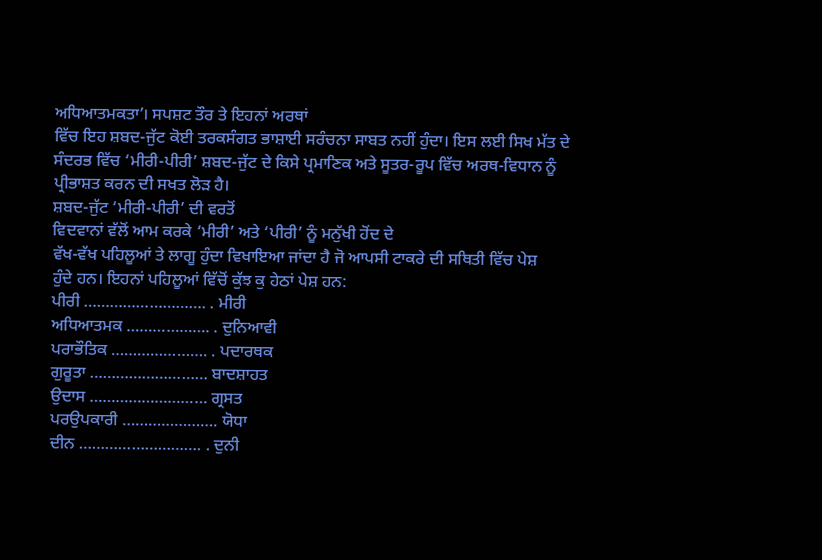ਅਧਿਆਤਮਕਤਾ’। ਸਪਸ਼ਟ ਤੌਰ ਤੇ ਇਹਨਾਂ ਅਰਥਾਂ
ਵਿੱਚ ਇਹ ਸ਼ਬਦ-ਜੁੱਟ ਕੋਈ ਤਰਕਸੰਗਤ ਭਾਸ਼ਾਈ ਸਰੰਚਨਾ ਸਾਬਤ ਨਹੀਂ ਹੁੰਦਾ। ਇਸ ਲਈ ਸਿਖ ਮੱਤ ਦੇ
ਸੰਦਰਭ ਵਿੱਚ ‘ਮੀਰੀ-ਪੀਰੀ’ ਸ਼ਬਦ-ਜੁੱਟ ਦੇ ਕਿਸੇ ਪ੍ਰਮਾਣਿਕ ਅਤੇ ਸੂਤਰ-ਰੂਪ ਵਿੱਚ ਅਰਥ-ਵਿਧਾਨ ਨੂੰ
ਪ੍ਰੀਭਾਸ਼ਤ ਕਰਨ ਦੀ ਸਖਤ ਲੋੜ ਹੈ।
ਸ਼ਬਦ-ਜੁੱਟ ‘ਮੀਰੀ-ਪੀਰੀ’ ਦੀ ਵਰਤੋਂ
ਵਿਦਵਾਨਾਂ ਵੱਲੋਂ ਆਮ ਕਰਕੇ ‘ਮੀਰੀ’ ਅਤੇ ‘ਪੀਰੀ’ ਨੂੰ ਮਨੁੱਖੀ ਹੋਂਦ ਦੇ
ਵੱਖ-ਵੱਖ ਪਹਿਲੂਆਂ ਤੇ ਲਾਗੂ ਹੁੰਦਾ ਵਿਖਾਇਆ ਜਾਂਦਾ ਹੈ ਜੋ ਆਪਸੀ ਟਾਕਰੇ ਦੀ ਸਥਿਤੀ ਵਿੱਚ ਪੇਸ਼
ਹੁੰਦੇ ਹਨ। ਇਹਨਾਂ ਪਹਿਲੂਆਂ ਵਿੱਚੋਂ ਕੁੱਝ ਕੁ ਹੇਠਾਂ ਪੇਸ਼ ਹਨ:
ਪੀਰੀ ………………………. . ਮੀਰੀ
ਅਧਿਆਤਮਕ ………………. . ਦੁਨਿਆਵੀ
ਪਰਾਭੌਤਿਕ …………………. . ਪਦਾਰਥਕ
ਗੁਰੂਤਾ ……………………… ਬਾਦਸ਼ਾਹਤ
ਉਦਾਸ ……………………… ਗ੍ਰਸਤ
ਪਰਉਪਕਾਰੀ …………………. ਯੋਧਾ
ਦੀਨ ………………………. . ਦੁਨੀ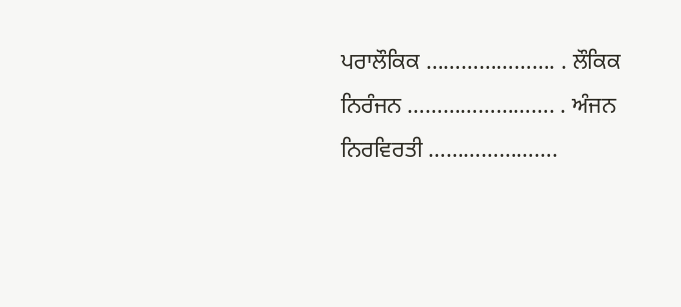ਪਰਾਲੌਕਿਕ …………………. . ਲੌਕਿਕ
ਨਿਰੰਜਨ ……………………. . ਅੰਜਨ
ਨਿਰਵਿਰਤੀ ………………….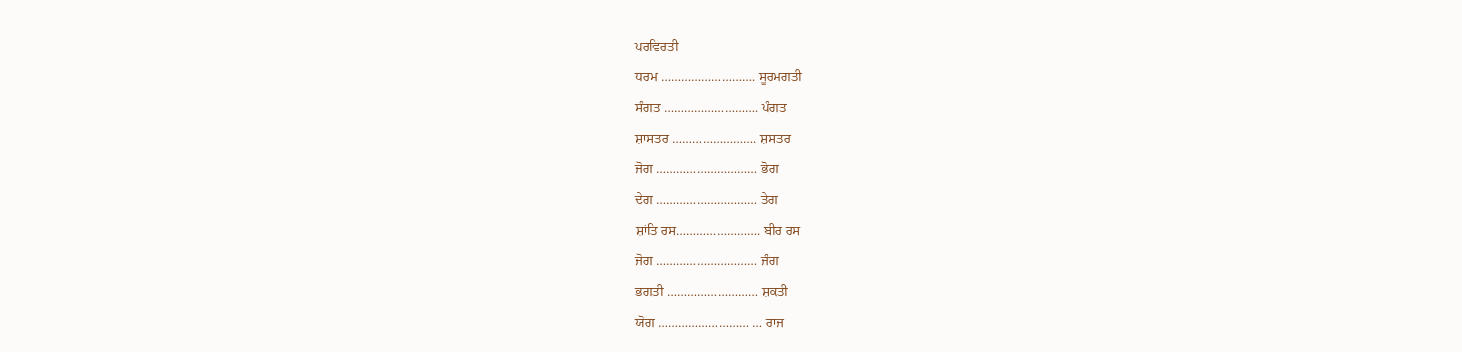ਪਰਵਿਰਤੀ
ਧਰਮ ………………………. ਸੂਰਮਗਤੀ
ਸੰਗਤ ………………………. ਪੰਗਤ
ਸ਼ਾਸਤਰ ……………………. ਸ਼ਸਤਰ
ਜੋਗ ………………………… ਭੋਗ
ਦੇਗ ………………………… ਤੇਗ
ਸ਼ਾਂਤਿ ਰਸ……………………. ਬੀਰ ਰਸ
ਜੋਗ ………………………… ਜੰਗ
ਭਗਤੀ ……………………… ਸ਼ਕਤੀ
ਯੋਗ ……………………… … ਰਾਜ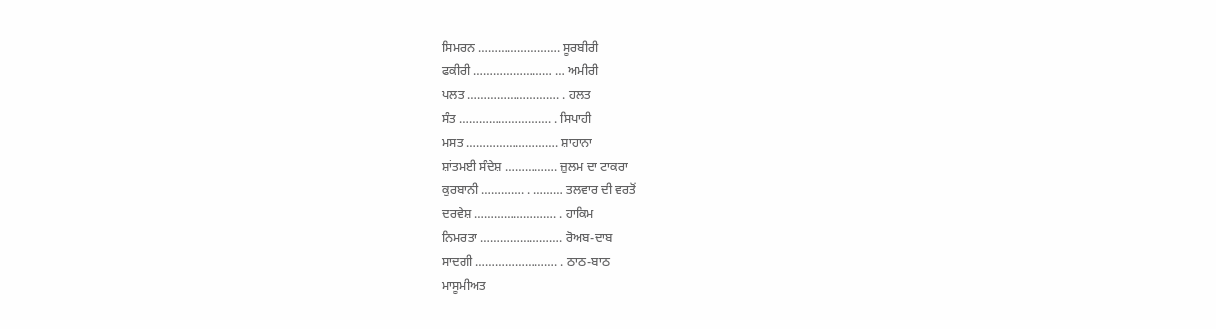ਸਿਮਰਨ ……………………. ਸੂਰਬੀਰੀ
ਫਕੀਰੀ …………………… … ਅਮੀਰੀ
ਪਲਤ ………………………. . ਹਲਤ
ਸੰਤ ………………………. . ਸਿਪਾਹੀ
ਮਸਤ ………………………. ਸ਼ਾਹਾਨਾ
ਸ਼ਾਂਤਮਈ ਸੰਦੇਸ਼ ……………. ਜ਼ੁਲਮ ਦਾ ਟਾਕਰਾ
ਕੁਰਬਾਨੀ …………. . ……… ਤਲਵਾਰ ਦੀ ਵਰਤੋਂ
ਦਰਵੇਸ਼ ……………………. . ਹਾਕਿਮ
ਨਿਮਰਤਾ ……………………. ਰੋਅਬ-ਦਾਬ
ਸਾਦਗੀ ……………………. . ਠਾਠ-ਬਾਠ
ਮਾਸੂਮੀਅਤ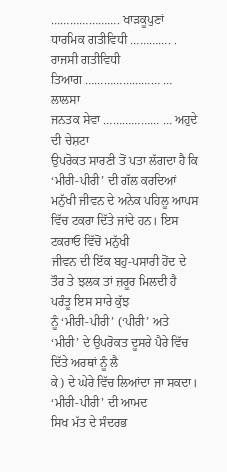…………………. ਖਾੜਕੂਪੁਣਾਂ
ਧਾਰਮਿਕ ਗਤੀਵਿਧੀ …………. . ਰਾਜਸੀ ਗਤੀਵਿਧੀ
ਤਿਆਗ …………………… … ਲਾਲਸਾ
ਜਨਤਕ ਸੇਵਾ ……………… … ਅਹੁਦੇ ਦੀ ਚੇਸ਼ਟਾ
ਉਪਰੋਕਤ ਸਾਰਣੀ ਤੋਂ ਪਤਾ ਲੱਗਦਾ ਹੈ ਕਿ ‘ਮੀਰੀ-ਪੀਰੀ’ ਦੀ ਗੱਲ ਕਰਦਿਆਂ
ਮਨੁੱਖੀ ਜੀਵਨ ਦੇ ਅਨੇਕ ਪਹਿਲੂ ਆਪਸ ਵਿੱਚ ਟਕਰਾ ਦਿੱਤੇ ਜਾਂਦੇ ਹਨ। ਇਸ ਟਕਰਾਓ ਵਿੱਚੋਂ ਮਨੁੱਖੀ
ਜੀਵਨ ਦੀ ਇੱਕ ਬਹੁ-ਪਸਾਰੀ ਹੋਂਦ ਦੇ ਤੌਰ ਤੇ ਝਲਕ ਤਾਂ ਜ਼ਰੂਰ ਮਿਲਦੀ ਹੈ ਪਰੰਤੂ ਇਸ ਸਾਰੇ ਕੁੱਝ
ਨੂੰ ‘ਮੀਰੀ-ਪੀਰੀ’ (‘ਪੀਰੀ’ ਅਤੇ ‘ਮੀਰੀ’ ਦੇ ਉਪਰੋਕਤ ਦੂਸਰੇ ਪੈਰੇ ਵਿੱਚ ਦਿੱਤੇ ਅਰਥਾਂ ਨੂੰ ਲੈ
ਕੇ) ਦੇ ਘੇਰੇ ਵਿੱਚ ਲਿਆਂਦਾ ਜਾ ਸਕਦਾ।
‘ਮੀਰੀ-ਪੀਰੀ’ ਦੀ ਆਮਦ
ਸਿਖ ਮੱਤ ਦੇ ਸੰਦਰਭ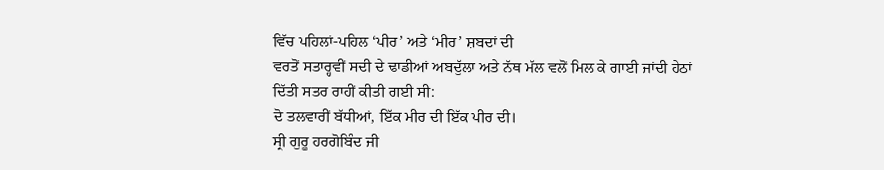ਵਿੱਚ ਪਹਿਲਾਂ-ਪਹਿਲ ‘ਪੀਰ’ ਅਤੇ ‘ਮੀਰ’ ਸ਼ਬਦਾਂ ਦੀ
ਵਰਤੋਂ ਸਤਾਰ੍ਹਵੀਂ ਸਦੀ ਦੇ ਢਾਡੀਆਂ ਅਬਦੁੱਲਾ ਅਤੇ ਨੱਥ ਮੱਲ ਵਲੋਂ ਮਿਲ ਕੇ ਗਾਈ ਜਾਂਦੀ ਹੇਠਾਂ
ਦਿੱਤੀ ਸਤਰ ਰਾਹੀਂ ਕੀਤੀ ਗਈ ਸੀ:
ਦੋ ਤਲਵਾਰੀਂ ਬੱਧੀਆਂ, ਇੱਕ ਮੀਰ ਦੀ ਇੱਕ ਪੀਰ ਦੀ।
ਸ੍ਰੀ ਗੁਰੂ ਹਰਗੋਬਿੰਦ ਜੀ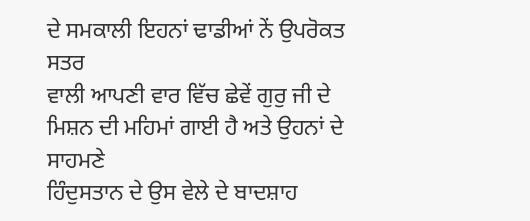ਦੇ ਸਮਕਾਲੀ ਇਹਨਾਂ ਢਾਡੀਆਂ ਨੇਂ ਉਪਰੋਕਤ ਸਤਰ
ਵਾਲੀ ਆਪਣੀ ਵਾਰ ਵਿੱਚ ਛੇਵੇਂ ਗੁਰੁ ਜੀ ਦੇ ਮਿਸ਼ਨ ਦੀ ਮਹਿਮਾਂ ਗਾਈ ਹੈ ਅਤੇ ਉਹਨਾਂ ਦੇ ਸਾਹਮਣੇ
ਹਿੰਦੁਸਤਾਨ ਦੇ ਉਸ ਵੇਲੇ ਦੇ ਬਾਦਸ਼ਾਹ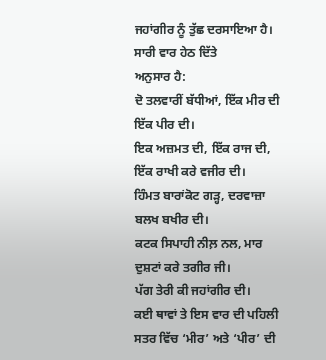ਜਹਾਂਗੀਰ ਨੂੰ ਤੁੱਛ ਦਰਸਾਇਆ ਹੈ। ਸਾਰੀ ਵਾਰ ਹੇਠ ਦਿੱਤੇ
ਅਨੁਸਾਰ ਹੈ:
ਦੋ ਤਲਵਾਰੀਂ ਬੱਧੀਆਂ, ਇੱਕ ਮੀਰ ਦੀ ਇੱਕ ਪੀਰ ਦੀ।
ਇਕ ਅਜ਼ਮਤ ਦੀ, ਇੱਕ ਰਾਜ ਦੀ, ਇੱਕ ਰਾਖੀ ਕਰੇ ਵਜੀਰ ਦੀ।
ਹਿੰਮਤ ਬਾਰਾਂਕੋਟ ਗੜ੍ਹ, ਦਰਵਾਜ਼ਾ ਬਲਖ ਬਖੀਰ ਦੀ।
ਕਟਕ ਸਿਪਾਹੀ ਨੀਲ਼ ਨਲ, ਮਾਰ ਦੁਸ਼ਟਾਂ ਕਰੇ ਤਗੀਰ ਜੀ।
ਪੱਗ ਤੇਰੀ ਕੀ ਜਹਾਂਗੀਰ ਦੀ।
ਕਈ ਥਾਵਾਂ ਤੇ ਇਸ ਵਾਰ ਦੀ ਪਹਿਲੀ ਸਤਰ ਵਿੱਚ ‘ਮੀਰ’ ਅਤੇ ‘ਪੀਰ’ ਦੀ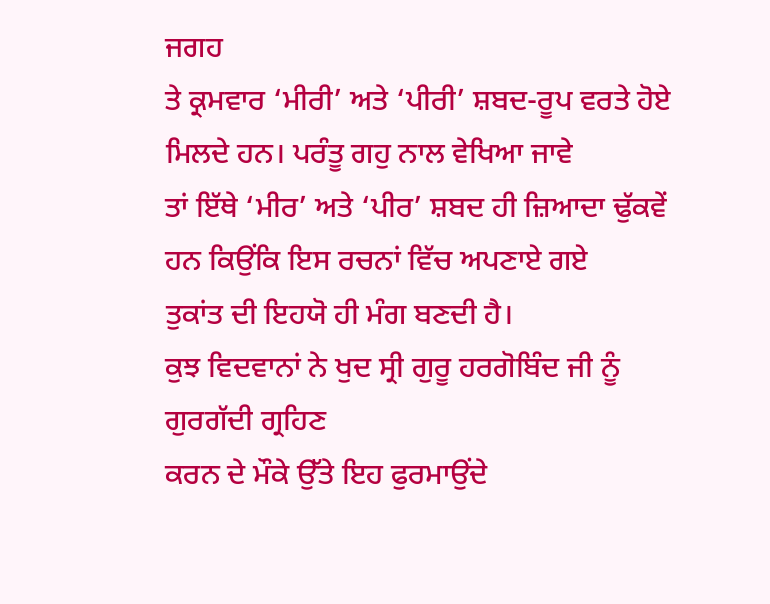ਜਗਹ
ਤੇ ਕ੍ਰਮਵਾਰ ‘ਮੀਰੀ’ ਅਤੇ ‘ਪੀਰੀ’ ਸ਼ਬਦ-ਰੂਪ ਵਰਤੇ ਹੋਏ ਮਿਲਦੇ ਹਨ। ਪਰੰਤੂ ਗਹੁ ਨਾਲ ਵੇਖਿਆ ਜਾਵੇ
ਤਾਂ ਇੱਥੇ ‘ਮੀਰ’ ਅਤੇ ‘ਪੀਰ’ ਸ਼ਬਦ ਹੀ ਜ਼ਿਆਦਾ ਢੁੱਕਵੇਂ ਹਨ ਕਿਉਂਕਿ ਇਸ ਰਚਨਾਂ ਵਿੱਚ ਅਪਣਾਏ ਗਏ
ਤੁਕਾਂਤ ਦੀ ਇਹਯੋ ਹੀ ਮੰਗ ਬਣਦੀ ਹੈ।
ਕੁਝ ਵਿਦਵਾਨਾਂ ਨੇ ਖੁਦ ਸ੍ਰੀ ਗੁਰੂ ਹਰਗੋਬਿੰਦ ਜੀ ਨੂੰ ਗੁਰਗੱਦੀ ਗ੍ਰਹਿਣ
ਕਰਨ ਦੇ ਮੌਕੇ ਉੱਤੇ ਇਹ ਫੁਰਮਾਉਂਦੇ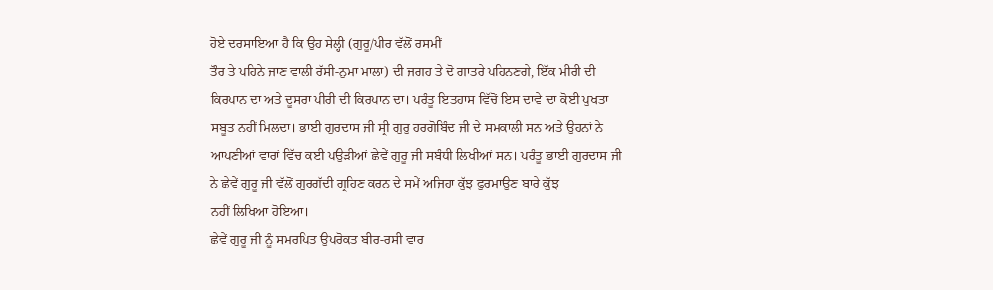ਹੋਏ ਦਰਸਾਇਆ ਹੈ ਕਿ ਉਹ ਸੇਲ੍ਹੀ (ਗੁਰੂ/ਪੀਰ ਵੱਲੋਂ ਰਸਮੀਂ
ਤੌਰ ਤੇ ਪਹਿਨੇ ਜਾਣ ਵਾਲੀ ਰੱਸੀ-ਨੁਮਾ ਮਾਲਾ) ਦੀ ਜਗਹ ਤੇ ਦੋ ਗਾਤਰੇ ਪਹਿਨਣਗੇ, ਇੱਕ ਮੀਰੀ ਦੀ
ਕਿਰਪਾਨ ਦਾ ਅਤੇ ਦੂਸਰਾ ਪੀਰੀ ਦੀ ਕਿਰਪਾਨ ਦਾ। ਪਰੰਤੂ ਇਤਹਾਸ ਵਿੱਚੋਂ ਇਸ ਦਾਵੇ ਦਾ ਕੋਈ ਪੁਖਤਾ
ਸਬੂਤ ਨਹੀਂ ਮਿਲਦਾ। ਭਾਈ ਗੁਰਦਾਸ ਜੀ ਸ੍ਰੀ ਗੁਰੁ ਹਰਗੋਬਿੰਦ ਜੀ ਦੇ ਸਮਕਾਲੀ ਸਨ ਅਤੇ ਉਹਨਾਂ ਨੇ
ਆਪਣੀਆਂ ਵਾਰਾਂ ਵਿੱਚ ਕਈ ਪਉੜੀਆਂ ਛੇਵੇਂ ਗੁਰੂ ਜੀ ਸਬੰਧੀ ਲਿਖੀਆਂ ਸਨ। ਪਰੰਤੂ ਭਾਈ ਗੁਰਦਾਸ ਜੀ
ਨੇ ਛੇਵੇਂ ਗੁਰੂ ਜੀ ਵੱਲੋਂ ਗੁਰਗੱਦੀ ਗ੍ਰਹਿਣ ਕਰਨ ਦੇ ਸਮੇਂ ਅਜਿਹਾ ਕੁੱਝ ਫੁਰਮਾਉਣ ਬਾਰੇ ਕੁੱਝ
ਨਹੀਂ ਲਿਖਿਆ ਹੋਇਆ।
ਛੇਵੇਂ ਗੁਰੂ ਜੀ ਨੂੰ ਸਮਰਪਿਤ ਉਪਰੋਕਤ ਬੀਰ-ਰਸੀ ਵਾਰ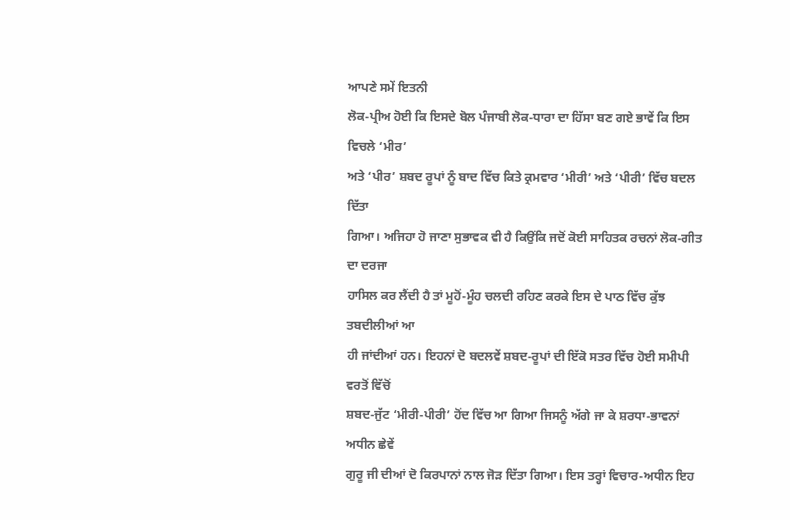ਆਪਣੇ ਸਮੇਂ ਇਤਨੀ
ਲੋਕ-ਪ੍ਰੀਅ ਹੋਈ ਕਿ ਇਸਦੇ ਬੋਲ ਪੰਜਾਬੀ ਲੋਕ-ਧਾਰਾ ਦਾ ਹਿੱਸਾ ਬਣ ਗਏ ਭਾਵੇਂ ਕਿ ਇਸ ਵਿਚਲੇ ‘ਮੀਰ’
ਅਤੇ ‘ਪੀਰ’ ਸ਼ਬਦ ਰੂਪਾਂ ਨੂੰ ਬਾਦ ਵਿੱਚ ਕਿਤੇ ਕ੍ਰਮਵਾਰ ‘ਮੀਰੀ’ ਅਤੇ ‘ਪੀਰੀ’ ਵਿੱਚ ਬਦਲ ਦਿੱਤਾ
ਗਿਆ। ਅਜਿਹਾ ਹੋ ਜਾਣਾ ਸੁਭਾਵਕ ਵੀ ਹੈ ਕਿਉਂਕਿ ਜਦੋਂ ਕੋਈ ਸਾਹਿਤਕ ਰਚਨਾਂ ਲੋਕ-ਗੀਤ ਦਾ ਦਰਜਾ
ਹਾਸਿਲ ਕਰ ਲੈਂਦੀ ਹੈ ਤਾਂ ਮੂਹੋਂ-ਮੂੰਹ ਚਲਦੀ ਰਹਿਣ ਕਰਕੇ ਇਸ ਦੇ ਪਾਠ ਵਿੱਚ ਕੁੱਝ ਤਬਦੀਲੀਆਂ ਆ
ਹੀ ਜਾਂਦੀਆਂ ਹਨ। ਇਹਨਾਂ ਦੋ ਬਦਲਵੇਂ ਸ਼ਬਦ-ਰੂਪਾਂ ਦੀ ਇੱਕੋ ਸਤਰ ਵਿੱਚ ਹੋਈ ਸਮੀਪੀ ਵਰਤੋਂ ਵਿੱਚੋਂ
ਸ਼ਬਦ-ਜੁੱਟ ‘ਮੀਰੀ-ਪੀਰੀ’ ਹੋਂਦ ਵਿੱਚ ਆ ਗਿਆ ਜਿਸਨੂੰ ਅੱਗੇ ਜਾ ਕੇ ਸ਼ਰਧਾ-ਭਾਵਨਾਂ ਅਧੀਨ ਛੇਵੇਂ
ਗੁਰੂ ਜੀ ਦੀਆਂ ਦੋ ਕਿਰਪਾਨਾਂ ਨਾਲ ਜੋੜ ਦਿੱਤਾ ਗਿਆ। ਇਸ ਤਰ੍ਹਾਂ ਵਿਚਾਰ-ਅਧੀਨ ਇਹ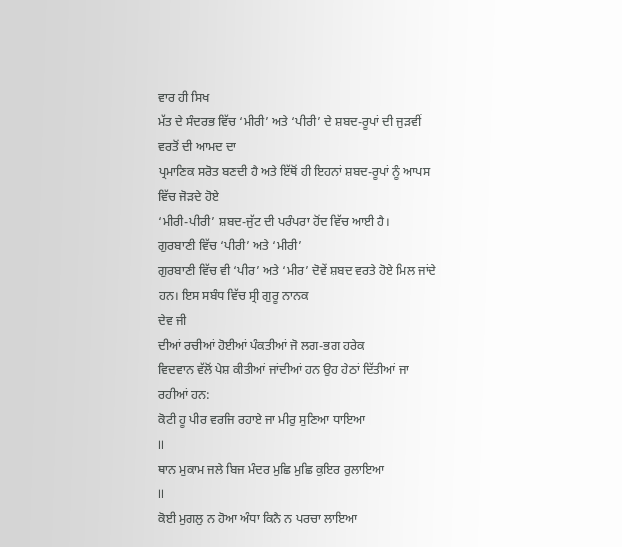ਵਾਰ ਹੀ ਸਿਖ
ਮੱਤ ਦੇ ਸੰਦਰਭ ਵਿੱਚ ‘ਮੀਰੀ’ ਅਤੇ ‘ਪੀਰੀ’ ਦੇ ਸ਼ਬਦ-ਰੂਪਾਂ ਦੀ ਜੁੜਵੀਂ ਵਰਤੋਂ ਦੀ ਆਮਦ ਦਾ
ਪ੍ਰਮਾਣਿਕ ਸਰੋਤ ਬਣਦੀ ਹੈ ਅਤੇ ਇੱਥੋਂ ਹੀ ਇਹਨਾਂ ਸ਼ਬਦ-ਰੂਪਾਂ ਨੂੰ ਆਪਸ ਵਿੱਚ ਜੋੜਦੇ ਹੋਏ
‘ਮੀਰੀ-ਪੀਰੀ’ ਸ਼ਬਦ-ਜੁੱਟ ਦੀ ਪਰੰਪਰਾ ਹੋਂਦ ਵਿੱਚ ਆਈ ਹੈ।
ਗੁਰਬਾਣੀ ਵਿੱਚ ‘ਪੀਰੀ’ ਅਤੇ ‘ਮੀਰੀ’
ਗੁਰਬਾਣੀ ਵਿੱਚ ਵੀ ‘ਪੀਰ’ ਅਤੇ ‘ਮੀਰ’ ਦੋਵੇਂ ਸ਼ਬਦ ਵਰਤੇ ਹੋਏ ਮਿਲ ਜਾਂਦੇ
ਹਨ। ਇਸ ਸਬੰਧ ਵਿੱਚ ਸ੍ਰੀ ਗੁਰੂ ਨਾਨਕ
ਦੇਵ ਜੀ
ਦੀਆਂ ਰਚੀਆਂ ਹੋਈਆਂ ਪੰਕਤੀਆਂ ਜੋ ਲਗ-ਭਗ ਹਰੇਕ
ਵਿਦਵਾਨ ਵੱਲੋਂ ਪੇਸ਼ ਕੀਤੀਆਂ ਜਾਂਦੀਆਂ ਹਨ ਉਹ ਹੇਠਾਂ ਦਿੱਤੀਆਂ ਜਾ ਰਹੀਆਂ ਹਨ:
ਕੋਟੀ ਹੂ ਪੀਰ ਵਰਜਿ ਰਹਾਏ ਜਾ ਮੀਰੁ ਸੁਣਿਆ ਧਾਇਆ
II
ਥਾਨ ਮੁਕਾਮ ਜਲੇ ਬਿਜ ਮੰਦਰ ਮੁਛਿ ਮੁਛਿ ਕੁਇਰ ਰੁਲਾਇਆ
II
ਕੋਈ ਮੁਗਲੁ ਨ ਹੋਆ ਅੰਧਾ ਕਿਨੈ ਨ ਪਰਚਾ ਲਾਇਆ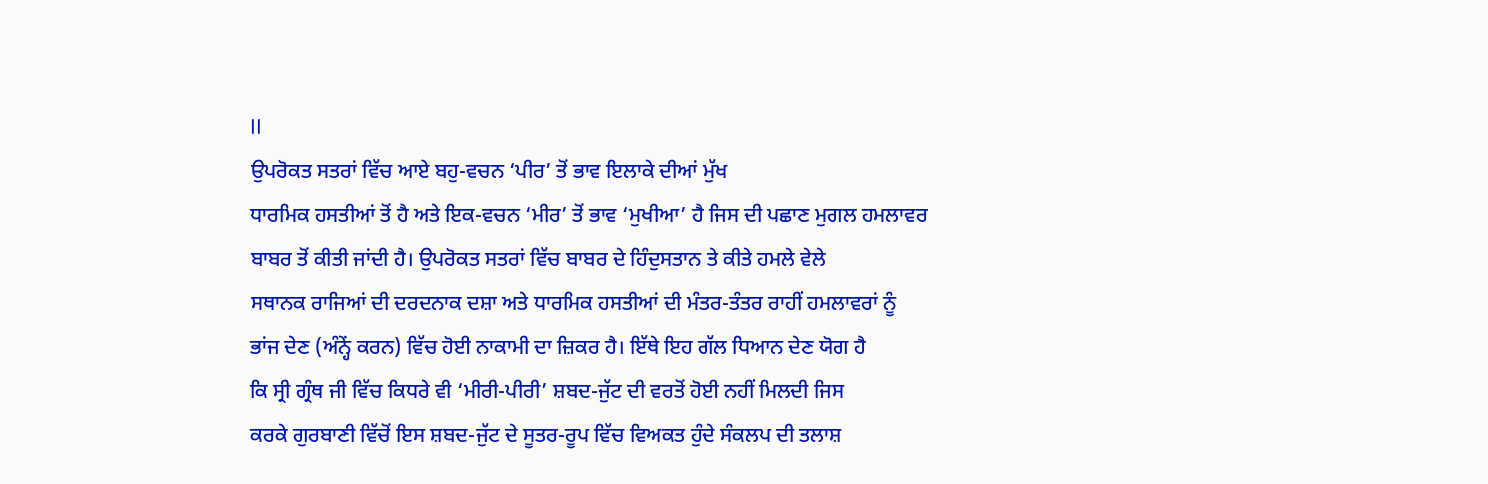II
ਉਪਰੋਕਤ ਸਤਰਾਂ ਵਿੱਚ ਆਏ ਬਹੁ-ਵਚਨ ‘ਪੀਰ’ ਤੋਂ ਭਾਵ ਇਲਾਕੇ ਦੀਆਂ ਮੁੱਖ
ਧਾਰਮਿਕ ਹਸਤੀਆਂ ਤੋਂ ਹੈ ਅਤੇ ਇਕ-ਵਚਨ ‘ਮੀਰ’ ਤੋਂ ਭਾਵ ‘ਮੁਖੀਆ’ ਹੈ ਜਿਸ ਦੀ ਪਛਾਣ ਮੁਗਲ ਹਮਲਾਵਰ
ਬਾਬਰ ਤੋਂ ਕੀਤੀ ਜਾਂਦੀ ਹੈ। ਉਪਰੋਕਤ ਸਤਰਾਂ ਵਿੱਚ ਬਾਬਰ ਦੇ ਹਿੰਦੁਸਤਾਨ ਤੇ ਕੀਤੇ ਹਮਲੇ ਵੇਲੇ
ਸਥਾਨਕ ਰਾਜਿਆਂ ਦੀ ਦਰਦਨਾਕ ਦਸ਼ਾ ਅਤੇ ਧਾਰਮਿਕ ਹਸਤੀਆਂ ਦੀ ਮੰਤਰ-ਤੰਤਰ ਰਾਹੀਂ ਹਮਲਾਵਰਾਂ ਨੂੰ
ਭਾਂਜ ਦੇਣ (ਅੰਨ੍ਹੇਂ ਕਰਨ) ਵਿੱਚ ਹੋਈ ਨਾਕਾਮੀ ਦਾ ਜ਼ਿਕਰ ਹੈ। ਇੱਥੇ ਇਹ ਗੱਲ ਧਿਆਨ ਦੇਣ ਯੋਗ ਹੈ
ਕਿ ਸ੍ਰੀ ਗ੍ਰੰਥ ਜੀ ਵਿੱਚ ਕਿਧਰੇ ਵੀ ‘ਮੀਰੀ-ਪੀਰੀ’ ਸ਼ਬਦ-ਜੁੱਟ ਦੀ ਵਰਤੋਂ ਹੋਈ ਨਹੀਂ ਮਿਲਦੀ ਜਿਸ
ਕਰਕੇ ਗੁਰਬਾਣੀ ਵਿੱਚੋਂ ਇਸ ਸ਼ਬਦ-ਜੁੱਟ ਦੇ ਸੂਤਰ-ਰੂਪ ਵਿੱਚ ਵਿਅਕਤ ਹੁੰਦੇ ਸੰਕਲਪ ਦੀ ਤਲਾਸ਼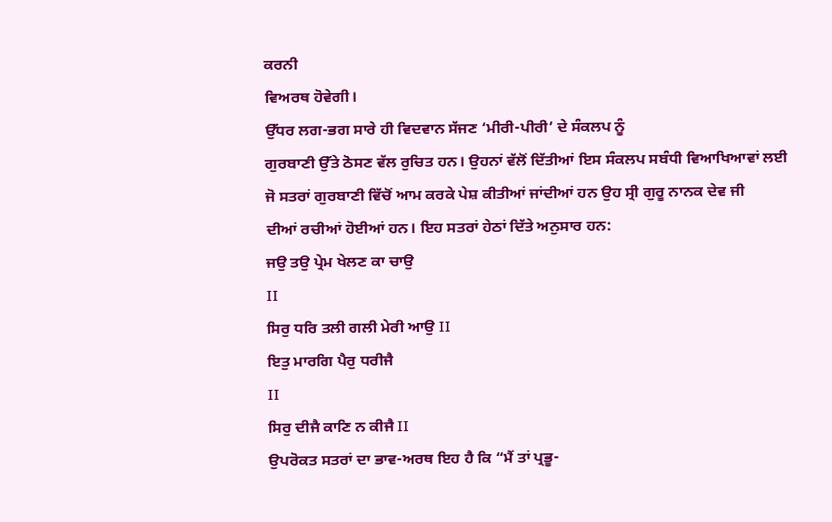ਕਰਨੀ
ਵਿਅਰਥ ਹੋਵੇਗੀ।
ਉੱਧਰ ਲਗ-ਭਗ ਸਾਰੇ ਹੀ ਵਿਦਵਾਨ ਸੱਜਣ ‘ਮੀਰੀ-ਪੀਰੀ’ ਦੇ ਸੰਕਲਪ ਨੂੰ
ਗੁਰਬਾਣੀ ਉੱਤੇ ਠੋਸਣ ਵੱਲ ਰੁਚਿਤ ਹਨ। ਉਹਨਾਂ ਵੱਲੋਂ ਦਿੱਤੀਆਂ ਇਸ ਸੰਕਲਪ ਸਬੰਧੀ ਵਿਆਖਿਆਵਾਂ ਲਈ
ਜੋ ਸਤਰਾਂ ਗੁਰਬਾਣੀ ਵਿੱਚੋਂ ਆਮ ਕਰਕੇ ਪੇਸ਼ ਕੀਤੀਆਂ ਜਾਂਦੀਆਂ ਹਨ ਉਹ ਸ੍ਰੀ ਗੁਰੂ ਨਾਨਕ ਦੇਵ ਜੀ
ਦੀਆਂ ਰਚੀਆਂ ਹੋਈਆਂ ਹਨ। ਇਹ ਸਤਰਾਂ ਹੇਠਾਂ ਦਿੱਤੇ ਅਨੁਸਾਰ ਹਨ:
ਜਉ ਤਉ ਪ੍ਰੇਮ ਖੇਲਣ ਕਾ ਚਾਉ
II
ਸਿਰੁ ਧਰਿ ਤਲੀ ਗਲੀ ਮੇਰੀ ਆਉ II
ਇਤੁ ਮਾਰਗਿ ਪੈਰੁ ਧਰੀਜੈ
II
ਸਿਰੁ ਦੀਜੈ ਕਾਣਿ ਨ ਕੀਜੈ II
ਉਪਰੋਕਤ ਸਤਰਾਂ ਦਾ ਭਾਵ-ਅਰਥ ਇਹ ਹੈ ਕਿ “ਮੈਂ ਤਾਂ ਪ੍ਰਭੂ-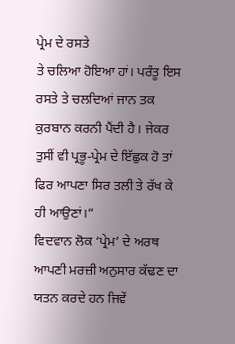ਪ੍ਰੇਮ ਦੇ ਰਸਤੇ
ਤੇ ਚਲਿਆ ਹੋਇਆ ਹਾਂ। ਪਰੰਤੂ ਇਸ ਰਸਤੇ ਤੇ ਚਲਦਿਆਂ ਜਾਨ ਤਕ ਕੁਰਬਾਨ ਕਰਨੀ ਪੈਂਦੀ ਹੈ। ਜੇਕਰ
ਤੁਸੀਂ ਵੀ ਪ੍ਰਭੂ-ਪ੍ਰੇਮ ਦੇ ਇੱਛੁਕ ਹੋ ਤਾਂ ਫਿਰ ਆਪਣਾ ਸਿਰ ਤਲੀ ਤੇ ਰੱਖ ਕੇ ਹੀ ਆਉਣਾਂ।”
ਵਿਦਵਾਨ ਲੋਕ ‘ਪ੍ਰੇਮ’ ਦੇ ਅਰਥ ਆਪਣੀ ਮਰਜ਼ੀ ਅਨੁਸਾਰ ਕੱਢਣ ਦਾ ਯਤਨ ਕਰਦੇ ਹਨ ਜਿਵੇਂ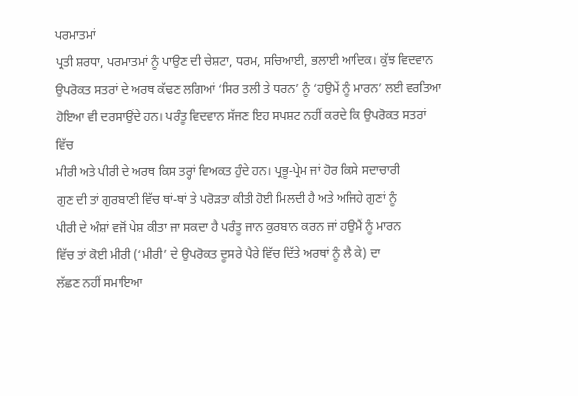ਪਰਮਾਤਮਾਂ
ਪ੍ਰਤੀ ਸ਼ਰਧਾ, ਪਰਮਾਤਮਾਂ ਨੂੰ ਪਾਉਣ ਦੀ ਚੇਸ਼ਟਾ, ਧਰਮ, ਸਚਿਆਈ, ਭਲਾਈ ਆਦਿਕ। ਕੁੱਝ ਵਿਦਵਾਨ
ਉਪਰੋਕਤ ਸਤਰਾਂ ਦੇ ਅਰਥ ਕੱਢਣ ਲਗਿਆਂ ‘ਸਿਰ ਤਲੀ ਤੇ ਧਰਨ’ ਨੂੰ ‘ਹਉਮੇਂ ਨੂੰ ਮਾਰਨ’ ਲਈ ਵਰਤਿਆ
ਹੋਇਆ ਵੀ ਦਰਸਾਉਂਦੇ ਹਨ। ਪਰੰਤੂ ਵਿਦਵਾਨ ਸੱਜਣ ਇਹ ਸਪਸ਼ਟ ਨਹੀਂ ਕਰਦੇ ਕਿ ਉਪਰੋਕਤ ਸਤਰਾਂ ਵਿੱਚ
ਮੀਰੀ ਅਤੇ ਪੀਰੀ ਦੇ ਅਰਥ ਕਿਸ ਤਰ੍ਹਾਂ ਵਿਅਕਤ ਹੁੰਦੇ ਹਨ। ਪ੍ਰਭੂ-ਪ੍ਰੇਮ ਜਾਂ ਹੋਰ ਕਿਸੇ ਸਦਾਚਾਰੀ
ਗੁਣ ਦੀ ਤਾਂ ਗੁਰਬਾਣੀ ਵਿੱਚ ਥਾਂ-ਥਾਂ ਤੇ ਪਰੋੜਤਾ ਕੀਤੀ ਹੋਈ ਮਿਲਦੀ ਹੈ ਅਤੇ ਅਜਿਹੇ ਗੁਣਾਂ ਨੂੰ
ਪੀਰੀ ਦੇ ਅੰਸ਼ਾਂ ਵਜੋਂ ਪੇਸ਼ ਕੀਤਾ ਜਾ ਸਕਦਾ ਹੈ ਪਰੰਤੂ ਜਾਨ ਕੁਰਬਾਨ ਕਰਨ ਜਾਂ ਹਉਮੈਂ ਨੂੰ ਮਾਰਨ
ਵਿੱਚ ਤਾਂ ਕੋਈ ਮੀਰੀ (‘ਮੀਰੀ’ ਦੇ ਉਪਰੋਕਤ ਦੂਸਰੇ ਪੈਰੇ ਵਿੱਚ ਦਿੱਤੇ ਅਰਥਾਂ ਨੂੰ ਲੈ ਕੇ) ਦਾ
ਲੱਛਣ ਨਹੀਂ ਸਮਾਇਆ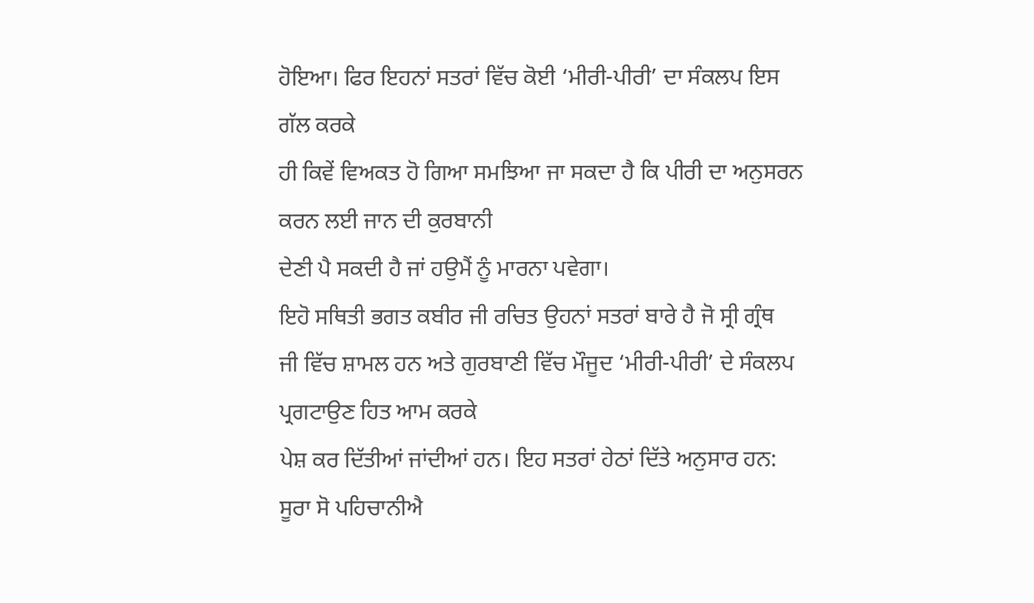ਹੋਇਆ। ਫਿਰ ਇਹਨਾਂ ਸਤਰਾਂ ਵਿੱਚ ਕੋਈ ‘ਮੀਰੀ-ਪੀਰੀ’ ਦਾ ਸੰਕਲਪ ਇਸ ਗੱਲ ਕਰਕੇ
ਹੀ ਕਿਵੇਂ ਵਿਅਕਤ ਹੋ ਗਿਆ ਸਮਝਿਆ ਜਾ ਸਕਦਾ ਹੈ ਕਿ ਪੀਰੀ ਦਾ ਅਨੁਸਰਨ ਕਰਨ ਲਈ ਜਾਨ ਦੀ ਕੁਰਬਾਨੀ
ਦੇਣੀ ਪੈ ਸਕਦੀ ਹੈ ਜਾਂ ਹਉਮੈਂ ਨੂੰ ਮਾਰਨਾ ਪਵੇਗਾ।
ਇਹੋ ਸਥਿਤੀ ਭਗਤ ਕਬੀਰ ਜੀ ਰਚਿਤ ਉਹਨਾਂ ਸਤਰਾਂ ਬਾਰੇ ਹੈ ਜੋ ਸ੍ਰੀ ਗ੍ਰੰਥ
ਜੀ ਵਿੱਚ ਸ਼ਾਮਲ ਹਨ ਅਤੇ ਗੁਰਬਾਣੀ ਵਿੱਚ ਮੌਜੂਦ ‘ਮੀਰੀ-ਪੀਰੀ’ ਦੇ ਸੰਕਲਪ ਪ੍ਰਗਟਾਉਣ ਹਿਤ ਆਮ ਕਰਕੇ
ਪੇਸ਼ ਕਰ ਦਿੱਤੀਆਂ ਜਾਂਦੀਆਂ ਹਨ। ਇਹ ਸਤਰਾਂ ਹੇਠਾਂ ਦਿੱਤੇ ਅਨੁਸਾਰ ਹਨ:
ਸੂਰਾ ਸੋ ਪਹਿਚਾਨੀਐ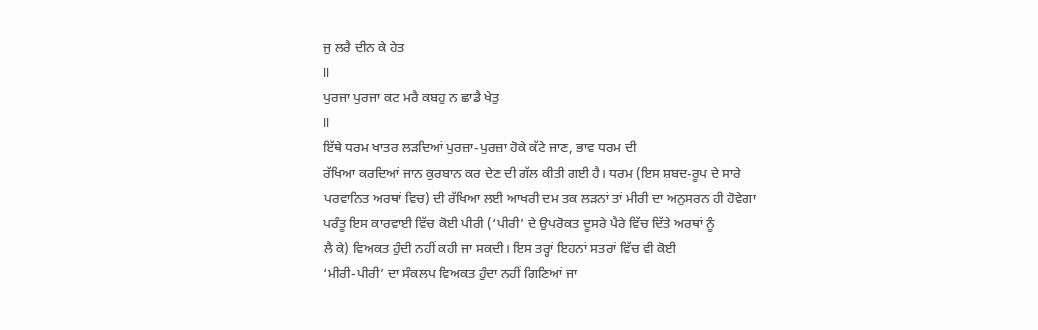ਜੁ ਲਰੈ ਦੀਨ ਕੇ ਹੇਤ
II
ਪੁਰਜਾ ਪੁਰਜਾ ਕਟ ਮਰੈ ਕਬਹੁ ਨ ਛਾਡੈ ਖੇਤੁ
II
ਇੱਥੇ ਧਰਮ ਖਾਤਰ ਲੜਦਿਆਂ ਪੁਰਜ਼ਾ-ਪੁਰਜ਼ਾ ਹੋਕੇ ਕੱਟੇ ਜਾਣ, ਭਾਵ ਧਰਮ ਦੀ
ਰੱਖਿਆ ਕਰਦਿਆਂ ਜਾਨ ਕੁਰਬਾਨ ਕਰ ਦੇਣ ਦੀ ਗੱਲ ਕੀਤੀ ਗਈ ਹੈ। ਧਰਮ (ਇਸ ਸ਼ਬਦ-ਰੂਪ ਦੇ ਸਾਰੇ
ਪਰਵਾਨਿਤ ਅਰਥਾਂ ਵਿਚ) ਦੀ ਰੱਖਿਆ ਲਈ ਆਖਰੀ ਦਮ ਤਕ ਲੜਨਾਂ ਤਾਂ ਮੀਰੀ ਦਾ ਅਨੁਸਰਨ ਹੀ ਹੋਵੇਗਾ
ਪਰੰਤੂ ਇਸ ਕਾਰਵਾਈ ਵਿੱਚ ਕੋਈ ਪੀਰੀ (‘ਪੀਰੀ’ ਦੇ ਉਪਰੋਕਤ ਦੂਸਰੇ ਪੈਰੇ ਵਿੱਚ ਦਿੱਤੇ ਅਰਥਾਂ ਨੂੰ
ਲੈ ਕੇ) ਵਿਅਕਤ ਹੁੰਦੀ ਨਹੀਂ ਕਹੀ ਜਾ ਸਕਦੀ। ਇਸ ਤਰ੍ਹਾਂ ਇਹਨਾਂ ਸਤਰਾਂ ਵਿੱਚ ਵੀ ਕੋਈ
‘ਮੀਰੀ-ਪੀਰੀ’ ਦਾ ਸੰਕਲਪ ਵਿਅਕਤ ਹੁੰਦਾ ਨਹੀਂ ਗਿਣਿਆਂ ਜਾ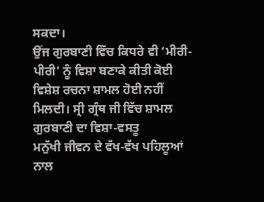ਸਕਦਾ।
ਉਂਜ ਗੁਰਬਾਣੀ ਵਿੱਚ ਕਿਧਰੇ ਵੀ ‘ਮੀਰੀ-ਪੀਰੀ’ ਨੂੰ ਵਿਸ਼ਾ ਬਣਾਕੇ ਕੀਤੀ ਕੋਈ
ਵਿਸ਼ੇਸ਼ ਰਚਨਾ ਸ਼ਾਮਲ ਹੋਈ ਨਹੀਂ ਮਿਲਦੀ। ਸ੍ਰੀ ਗ੍ਰੰਥ ਜੀ ਵਿੱਚ ਸ਼ਾਮਲ ਗੁਰਬਾਣੀ ਦਾ ਵਿਸ਼ਾ-ਵਸਤੂ
ਮਨੁੱਖੀ ਜੀਵਨ ਦੇ ਵੱਖ-ਵੱਖ ਪਹਿਲੂਆਂ ਨਾਲ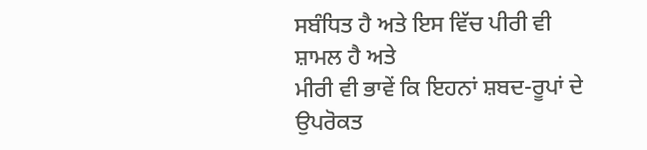ਸਬੰਧਿਤ ਹੈ ਅਤੇ ਇਸ ਵਿੱਚ ਪੀਰੀ ਵੀ ਸ਼ਾਮਲ ਹੈ ਅਤੇ
ਮੀਰੀ ਵੀ ਭਾਵੇਂ ਕਿ ਇਹਨਾਂ ਸ਼ਬਦ-ਰੂਪਾਂ ਦੇ ਉਪਰੋਕਤ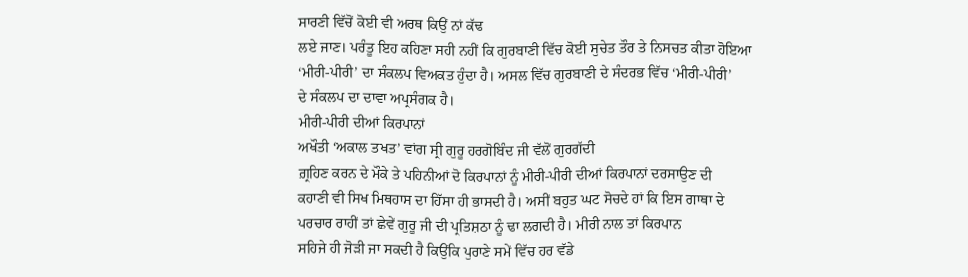ਸਾਰਣੀ ਵਿੱਚੋਂ ਕੋਈ ਵੀ ਅਰਥ ਕਿਉਂ ਨਾਂ ਕੱਢ
ਲਏ ਜਾਣ। ਪਰੰਤੂ ਇਹ ਕਹਿਣਾ ਸਹੀ ਨਹੀਂ ਕਿ ਗੁਰਬਾਣੀ ਵਿੱਚ ਕੋਈ ਸੁਚੇਤ ਤੌਰ ਤੇ ਨਿਸਚਤ ਕੀਤਾ ਹੋਇਆ
‘ਮੀਰੀ-ਪੀਰੀ’ ਦਾ ਸੰਕਲਪ ਵਿਅਕਤ ਹੁੰਦਾ ਹੈ। ਅਸਲ ਵਿੱਚ ਗੁਰਬਾਣੀ ਦੇ ਸੰਦਰਭ ਵਿੱਚ ‘ਮੀਰੀ-ਪੀਰੀ’
ਦੇ ਸੰਕਲਪ ਦਾ ਦਾਵਾ ਅਪ੍ਰਸੰਗਕ ਹੈ।
ਮੀਰੀ-ਪੀਰੀ ਦੀਆਂ ਕਿਰਪਾਨਾਂ
ਅਖੌਤੀ ‘ਅਕਾਲ ਤਖਤ’ ਵਾਂਗ ਸ੍ਰੀ ਗੁਰੂ ਹਰਗੋਬਿੰਦ ਜੀ ਵੱਲੋਂ ਗੁਰਗੱਦੀ
ਗ਼੍ਰਹਿਣ ਕਰਨ ਦੇ ਮੌਕੇ ਤੇ ਪਹਿਨੀਆਂ ਦੋ ਕਿਰਪਾਨਾਂ ਨੂੰ ਮੀਰੀ-ਪੀਰੀ ਦੀਆਂ ਕਿਰਪਾਨਾਂ ਦਰਸਾਉਣ ਦੀ
ਕਹਾਣੀ ਵੀ ਸਿਖ ਮਿਥਹਾਸ ਦਾ ਹਿੱਸਾ ਹੀ ਭਾਸਦੀ ਹੈ। ਅਸੀਂ ਬਹੁਤ ਘਟ ਸੋਚਦੇ ਹਾਂ ਕਿ ਇਸ ਗਾਥਾ ਦੇ
ਪਰਚਾਰ ਰਾਹੀਂ ਤਾਂ ਛੇਵੇਂ ਗੁਰੂ ਜੀ ਦੀ ਪ੍ਰਤਿਸ਼ਠਾ ਨੂੰ ਢਾ ਲਗਦੀ ਹੈ। ਮੀਰੀ ਨਾਲ ਤਾਂ ਕਿਰਪਾਨ
ਸਹਿਜੇ ਹੀ ਜੋੜੀ ਜਾ ਸਕਦੀ ਹੈ ਕਿਉਂਕਿ ਪੁਰਾਣੇ ਸਮੇਂ ਵਿੱਚ ਹਰ ਵੱਡੇ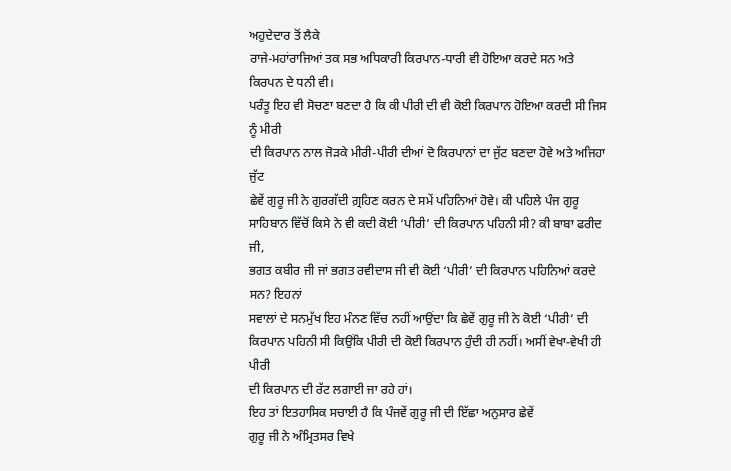ਅਹੁਦੇਦਾਰ ਤੋਂ ਲੈਕੇ
ਰਾਜੇ-ਮਹਾਂਰਾਜਿਆਂ ਤਕ ਸਭ ਅਧਿਕਾਰੀ ਕਿਰਪਾਨ-ਧਾਰੀ ਵੀ ਹੋਇਆ ਕਰਦੇ ਸਨ ਅਤੇ ਕਿਰਪਨ ਦੇ ਧਨੀ ਵੀ।
ਪਰੰਤੂ ਇਹ ਵੀ ਸੋਚਣਾ ਬਣਦਾ ਹੈ ਕਿ ਕੀ ਪੀਰੀ ਦੀ ਵੀ ਕੋਈ ਕਿਰਪਾਨ ਹੋਇਆ ਕਰਦੀ ਸੀ ਜਿਸ ਨੂੰ ਮੀਰੀ
ਦੀ ਕਿਰਪਾਨ ਨਾਲ ਜੋੜਕੇ ਮੀਰੀ-ਪੀਰੀ ਦੀਆਂ ਦੋ ਕਿਰਪਾਨਾਂ ਦਾ ਜੁੱਟ ਬਣਦਾ ਹੋਵੇ ਅਤੇ ਅਜਿਹਾ ਜੁੱਟ
ਛੇਵੇਂ ਗੁਰੂ ਜੀ ਨੇ ਗੁਰਗੱਦੀ ਗ਼੍ਰਹਿਣ ਕਰਨ ਦੇ ਸਮੇਂ ਪਹਿਨਿਆਂ ਹੋਵੇ। ਕੀ ਪਹਿਲੇ ਪੰਜ ਗੁਰੂ
ਸਾਹਿਬਾਨ ਵਿੱਚੋਂ ਕਿਸੇ ਨੇ ਵੀ ਕਦੀ ਕੋਈ ‘ਪੀਰੀ’ ਦੀ ਕਿਰਪਾਨ ਪਹਿਨੀ ਸੀ? ਕੀ ਬਾਬਾ ਫਰੀਦ ਜੀ,
ਭਗਤ ਕਬੀਰ ਜੀ ਜਾਂ ਭਗਤ ਰਵੀਦਾਸ ਜੀ ਵੀ ਕੋਈ ‘ਪੀਰੀ’ ਦੀ ਕਿਰਪਾਨ ਪਹਿਨਿਆਂ ਕਰਦੇ ਸਨ? ਇਹਨਾਂ
ਸਵਾਲਾਂ ਦੇ ਸਨਮੁੱਖ ਇਹ ਮੰਨਣ ਵਿੱਚ ਨਹੀਂ ਆਉਂਦਾ ਕਿ ਛੇਵੇਂ ਗੁਰੂ ਜੀ ਨੇ ਕੋਈ ‘ਪੀਰੀ’ ਦੀ
ਕਿਰਪਾਨ ਪਹਿਨੀ ਸੀ ਕਿਉਂਕਿ ਪੀਰੀ ਦੀ ਕੋਈ ਕਿਰਪਾਨ ਹੁੰਦੀ ਹੀ ਨਹੀਂ। ਅਸੀਂ ਵੇਖਾ-ਵੇਖੀ ਹੀ ਪੀਰੀ
ਦੀ ਕਿਰਪਾਨ ਦੀ ਰੱਟ ਲਗਾਈ ਜਾ ਰਹੇ ਹਾਂ।
ਇਹ ਤਾਂ ਇਤਹਾਸਿਕ ਸਚਾਈ ਹੈ ਕਿ ਪੰਜਵੇਂ ਗੁਰੂ ਜੀ ਦੀ ਇੱਛਾ ਅਨੁਸਾਰ ਛੇਵੇਂ
ਗੁਰੂ ਜੀ ਨੇ ਅੰਮ੍ਰਿਤਸਰ ਵਿਖੇ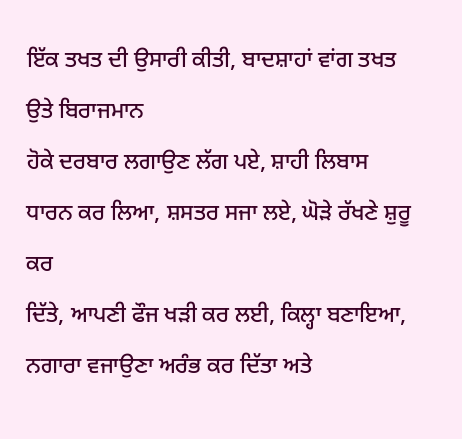ਇੱਕ ਤਖਤ ਦੀ ਉਸਾਰੀ ਕੀਤੀ, ਬਾਦਸ਼ਾਹਾਂ ਵਾਂਗ ਤਖਤ ਉਤੇ ਬਿਰਾਜਮਾਨ
ਹੋਕੇ ਦਰਬਾਰ ਲਗਾਉਣ ਲੱਗ ਪਏ, ਸ਼ਾਹੀ ਲਿਬਾਸ ਧਾਰਨ ਕਰ ਲਿਆ, ਸ਼ਸਤਰ ਸਜਾ ਲਏ, ਘੋੜੇ ਰੱਖਣੇ ਸ਼ੁਰੂ ਕਰ
ਦਿੱਤੇ, ਆਪਣੀ ਫੌਜ ਖੜੀ ਕਰ ਲਈ, ਕਿਲ੍ਹਾ ਬਣਾਇਆ, ਨਗਾਰਾ ਵਜਾਉਣਾ ਅਰੰਭ ਕਰ ਦਿੱਤਾ ਅਤੇ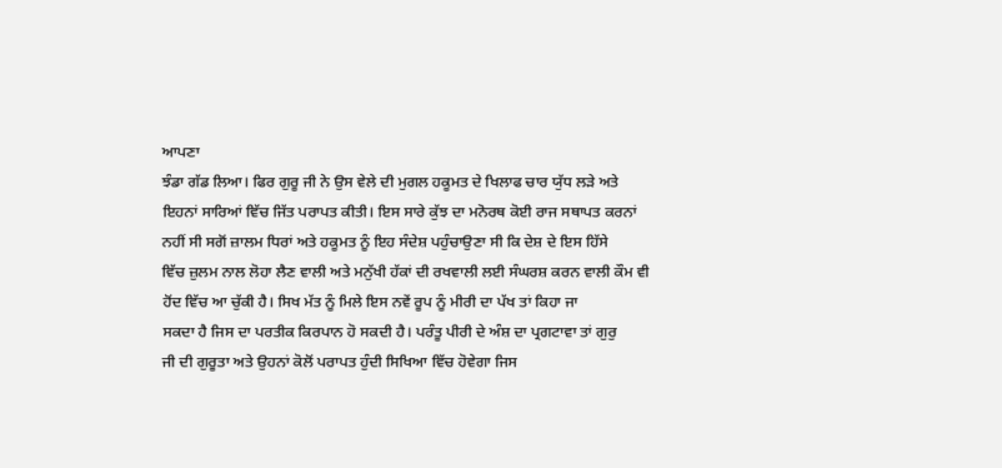ਆਪਣਾ
ਝੰਡਾ ਗੱਡ ਲਿਆ। ਫਿਰ ਗੁਰੂ ਜੀ ਨੇ ਉਸ ਵੇਲੇ ਦੀ ਮੁਗਲ ਹਕੂਮਤ ਦੇ ਖਿਲਾਫ ਚਾਰ ਯੁੱਧ ਲੜੇ ਅਤੇ
ਇਹਨਾਂ ਸਾਰਿਆਂ ਵਿੱਚ ਜਿੱਤ ਪਰਾਪਤ ਕੀਤੀ। ਇਸ ਸਾਰੇ ਕੁੱਝ ਦਾ ਮਨੋਰਥ ਕੋਈ ਰਾਜ ਸਥਾਪਤ ਕਰਨਾਂ
ਨਹੀਂ ਸੀ ਸਗੋਂ ਜ਼ਾਲਮ ਧਿਰਾਂ ਅਤੇ ਹਕੂਮਤ ਨੂੰ ਇਹ ਸੰਦੇਸ਼ ਪਹੁੰਚਾਉਣਾ ਸੀ ਕਿ ਦੇਸ਼ ਦੇ ਇਸ ਹਿੱਸੇ
ਵਿੱਚ ਜ਼ੁਲਮ ਨਾਲ ਲੋਹਾ ਲੈਣ ਵਾਲੀ ਅਤੇ ਮਨੁੱਖੀ ਹੱਕਾਂ ਦੀ ਰਖਵਾਲੀ ਲਈ ਸੰਘਰਸ਼ ਕਰਨ ਵਾਲੀ ਕੌਮ ਵੀ
ਹੋਂਦ ਵਿੱਚ ਆ ਚੁੱਕੀ ਹੈ। ਸਿਖ ਮੱਤ ਨੂੰ ਮਿਲੇ ਇਸ ਨਵੇਂ ਰੂਪ ਨੂੰ ਮੀਰੀ ਦਾ ਪੱਖ ਤਾਂ ਕਿਹਾ ਜਾ
ਸਕਦਾ ਹੈ ਜਿਸ ਦਾ ਪਰਤੀਕ ਕਿਰਪਾਨ ਹੋ ਸਕਦੀ ਹੈ। ਪਰੰਤੂ ਪੀਰੀ ਦੇ ਅੰਸ਼ ਦਾ ਪ੍ਰਗਟਾਵਾ ਤਾਂ ਗੁਰੁ
ਜੀ ਦੀ ਗੁਰੂਤਾ ਅਤੇ ਉਹਨਾਂ ਕੋਲੋਂ ਪਰਾਪਤ ਹੁੰਦੀ ਸਿਖਿਆ ਵਿੱਚ ਹੋਵੇਗਾ ਜਿਸ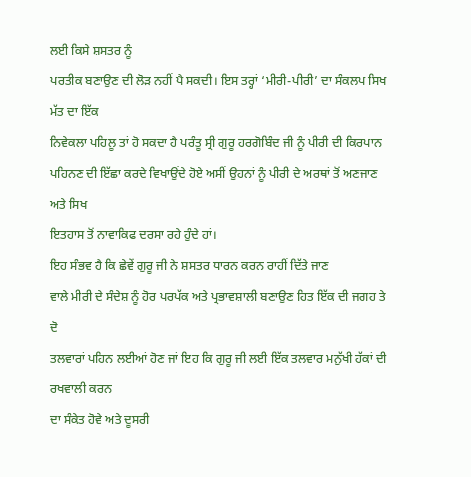ਲਈ ਕਿਸੇ ਸ਼ਸਤਰ ਨੂੰ
ਪਰਤੀਕ ਬਣਾਉਣ ਦੀ ਲੋੜ ਨਹੀਂ ਪੈ ਸਕਦੀ। ਇਸ ਤਰ੍ਹਾਂ ‘ਮੀਰੀ-ਪੀਰੀ’ ਦਾ ਸੰਕਲਪ ਸਿਖ ਮੱਤ ਦਾ ਇੱਕ
ਨਿਵੇਕਲਾ ਪਹਿਲੂ ਤਾਂ ਹੋ ਸਕਦਾ ਹੈ ਪਰੰਤੂ ਸ੍ਰੀ ਗੁਰੂ ਹਰਗੋਬਿੰਦ ਜੀ ਨੂੰ ਪੀਰੀ ਦੀ ਕਿਰਪਾਨ
ਪਹਿਨਣ ਦੀ ਇੱਛਾ ਕਰਦੇ ਵਿਖਾਉਂਦੇ ਹੋਏ ਅਸੀਂ ਉਹਨਾਂ ਨੂੰ ਪੀਰੀ ਦੇ ਅਰਥਾਂ ਤੋਂ ਅਣਜਾਣ ਅਤੇ ਸਿਖ
ਇਤਹਾਸ ਤੋਂ ਨਾਵਾਕਿਫ ਦਰਸਾ ਰਹੇ ਹੁੰਦੇ ਹਾਂ।
ਇਹ ਸੰਭਵ ਹੈ ਕਿ ਛੇਵੇਂ ਗੁਰੂ ਜੀ ਨੇ ਸ਼ਸਤਰ ਧਾਰਨ ਕਰਨ ਰਾਹੀਂ ਦਿੱਤੇ ਜਾਣ
ਵਾਲੇ ਮੀਰੀ ਦੇ ਸੰਦੇਸ਼ ਨੂੰ ਹੋਰ ਪਰਪੱਕ ਅਤੇ ਪ੍ਰਭਾਵਸ਼ਾਲੀ ਬਣਾਉਣ ਹਿਤ ਇੱਕ ਦੀ ਜਗਹ ਤੇ ਦੋ
ਤਲਵਾਰਾਂ ਪਹਿਨ ਲਈਆਂ ਹੋਣ ਜਾਂ ਇਹ ਕਿ ਗੁਰੂ ਜੀ ਲਈ ਇੱਕ ਤਲਵਾਰ ਮਨੁੱਖੀ ਹੱਕਾਂ ਦੀ ਰਖਵਾਲੀ ਕਰਨ
ਦਾ ਸੰਕੇਤ ਹੋਵੇ ਅਤੇ ਦੂਸਰੀ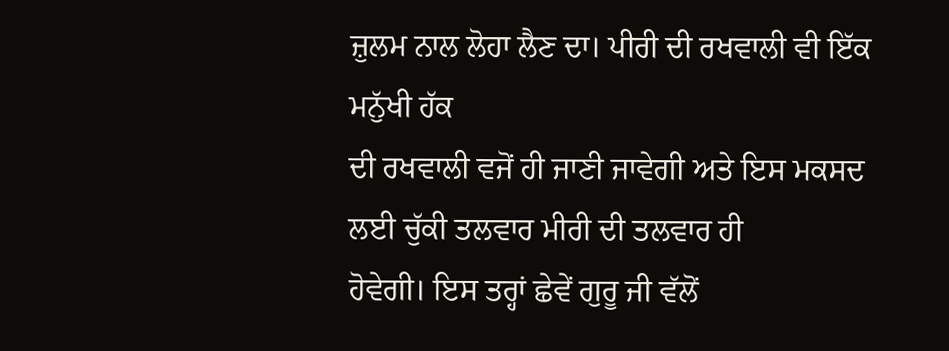ਜ਼ੁਲਮ ਨਾਲ ਲੋਹਾ ਲੈਣ ਦਾ। ਪੀਰੀ ਦੀ ਰਖਵਾਲੀ ਵੀ ਇੱਕ ਮਨੁੱਖੀ ਹੱਕ
ਦੀ ਰਖਵਾਲੀ ਵਜੋਂ ਹੀ ਜਾਣੀ ਜਾਵੇਗੀ ਅਤੇ ਇਸ ਮਕਸਦ ਲਈ ਚੁੱਕੀ ਤਲਵਾਰ ਮੀਰੀ ਦੀ ਤਲਵਾਰ ਹੀ
ਹੋਵੇਗੀ। ਇਸ ਤਰ੍ਹਾਂ ਛੇਵੇਂ ਗੁਰੂ ਜੀ ਵੱਲੋਂ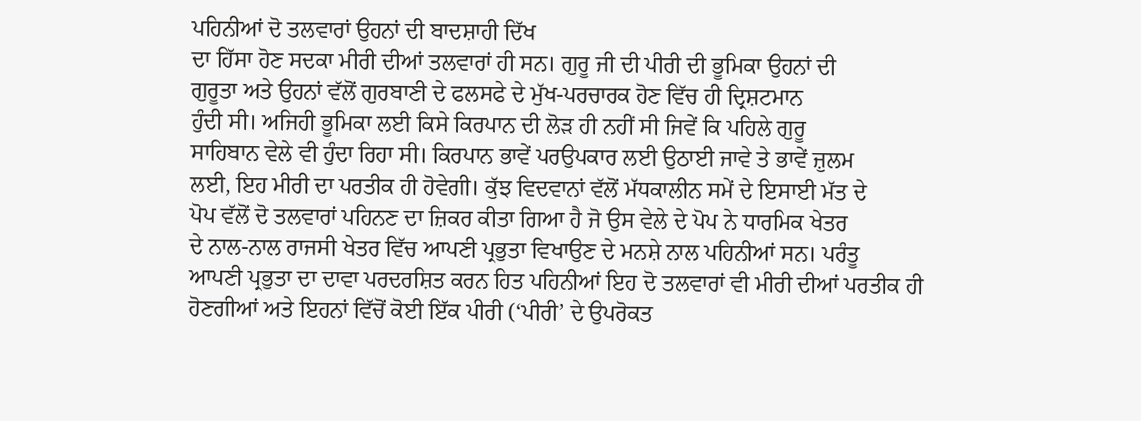ਪਹਿਨੀਆਂ ਦੋ ਤਲਵਾਰਾਂ ਉਹਨਾਂ ਦੀ ਬਾਦਸ਼ਾਹੀ ਦਿੱਖ
ਦਾ ਹਿੱਸਾ ਹੋਣ ਸਦਕਾ ਮੀਰੀ ਦੀਆਂ ਤਲਵਾਰਾਂ ਹੀ ਸਨ। ਗੁਰੂ ਜੀ ਦੀ ਪੀਰੀ ਦੀ ਭੂਮਿਕਾ ਉਹਨਾਂ ਦੀ
ਗੁਰੂਤਾ ਅਤੇ ਉਹਨਾਂ ਵੱਲੋਂ ਗੁਰਬਾਣੀ ਦੇ ਫਲਸਫੇ ਦੇ ਮੁੱਖ-ਪਰਚਾਰਕ ਹੋਣ ਵਿੱਚ ਹੀ ਦ੍ਰਿਸ਼ਟਮਾਨ
ਹੁੰਦੀ ਸੀ। ਅਜਿਹੀ ਭੂਮਿਕਾ ਲਈ ਕਿਸੇ ਕਿਰਪਾਨ ਦੀ ਲੋੜ ਹੀ ਨਹੀਂ ਸੀ ਜਿਵੇਂ ਕਿ ਪਹਿਲੇ ਗੁਰੂ
ਸਾਹਿਬਾਨ ਵੇਲੇ ਵੀ ਹੁੰਦਾ ਰਿਹਾ ਸੀ। ਕਿਰਪਾਨ ਭਾਵੇਂ ਪਰਉਪਕਾਰ ਲਈ ਉਠਾਈ ਜਾਵੇ ਤੇ ਭਾਵੇਂ ਜ਼ੁਲਮ
ਲਈ, ਇਹ ਮੀਰੀ ਦਾ ਪਰਤੀਕ ਹੀ ਹੋਵੇਗੀ। ਕੁੱਝ ਵਿਦਵਾਨਾਂ ਵੱਲੋਂ ਮੱਧਕਾਲੀਨ ਸਮੇਂ ਦੇ ਇਸਾਈ ਮੱਤ ਦੇ
ਪੋਪ ਵੱਲੋਂ ਦੋ ਤਲਵਾਰਾਂ ਪਹਿਨਣ ਦਾ ਜ਼ਿਕਰ ਕੀਤਾ ਗਿਆ ਹੈ ਜੋ ਉਸ ਵੇਲੇ ਦੇ ਪੋਪ ਨੇ ਧਾਰਮਿਕ ਖੇਤਰ
ਦੇ ਨਾਲ-ਨਾਲ ਰਾਜਸੀ ਖੇਤਰ ਵਿੱਚ ਆਪਣੀ ਪ੍ਰਭੁਤਾ ਵਿਖਾਉਣ ਦੇ ਮਨਸ਼ੇ ਨਾਲ ਪਹਿਨੀਆਂ ਸਨ। ਪਰੰਤੂ
ਆਪਣੀ ਪ੍ਰਭੁਤਾ ਦਾ ਦਾਵਾ ਪਰਦਰਸ਼ਿਤ ਕਰਨ ਹਿਤ ਪਹਿਨੀਆਂ ਇਹ ਦੋ ਤਲਵਾਰਾਂ ਵੀ ਮੀਰੀ ਦੀਆਂ ਪਰਤੀਕ ਹੀ
ਹੋਣਗੀਆਂ ਅਤੇ ਇਹਨਾਂ ਵਿੱਚੋਂ ਕੋਈ ਇੱਕ ਪੀਰੀ (‘ਪੀਰੀ’ ਦੇ ਉਪਰੋਕਤ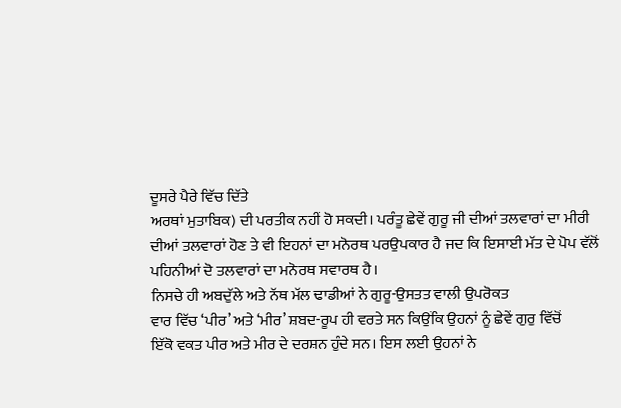ਦੂਸਰੇ ਪੈਰੇ ਵਿੱਚ ਦਿੱਤੇ
ਅਰਥਾਂ ਮੁਤਾਬਿਕ) ਦੀ ਪਰਤੀਕ ਨਹੀਂ ਹੋ ਸਕਦੀ। ਪਰੰਤੂ ਛੇਵੇਂ ਗੁਰੂ ਜੀ ਦੀਆਂ ਤਲਵਾਰਾਂ ਦਾ ਮੀਰੀ
ਦੀਆਂ ਤਲਵਾਰਾਂ ਹੋਣ ਤੇ ਵੀ ਇਹਨਾਂ ਦਾ ਮਨੋਰਥ ਪਰਉਪਕਾਰ ਹੈ ਜਦ ਕਿ ਇਸਾਈ ਮੱਤ ਦੇ ਪੋਪ ਵੱਲੋਂ
ਪਹਿਨੀਆਂ ਦੋ ਤਲਵਾਰਾਂ ਦਾ ਮਨੋਰਥ ਸਵਾਰਥ ਹੈ।
ਨਿਸਚੇ ਹੀ ਅਬਦੁੱਲੇ ਅਤੇ ਨੱਥ ਮੱਲ ਢਾਡੀਆਂ ਨੇ ਗੁਰੂ-ਉਸਤਤ ਵਾਲੀ ਉਪਰੋਕਤ
ਵਾਰ ਵਿੱਚ ‘ਪੀਰ’ ਅਤੇ ‘ਮੀਰ’ ਸ਼ਬਦ-ਰੂਪ ਹੀ ਵਰਤੇ ਸਨ ਕਿਉਂਕਿ ਉਹਨਾਂ ਨੂੰ ਛੇਵੇਂ ਗੁਰੁ ਵਿੱਚੋਂ
ਇੱਕੋ ਵਕਤ ਪੀਰ ਅਤੇ ਮੀਰ ਦੇ ਦਰਸ਼ਨ ਹੁੰਦੇ ਸਨ। ਇਸ ਲਈ ਉਹਨਾਂ ਨੇ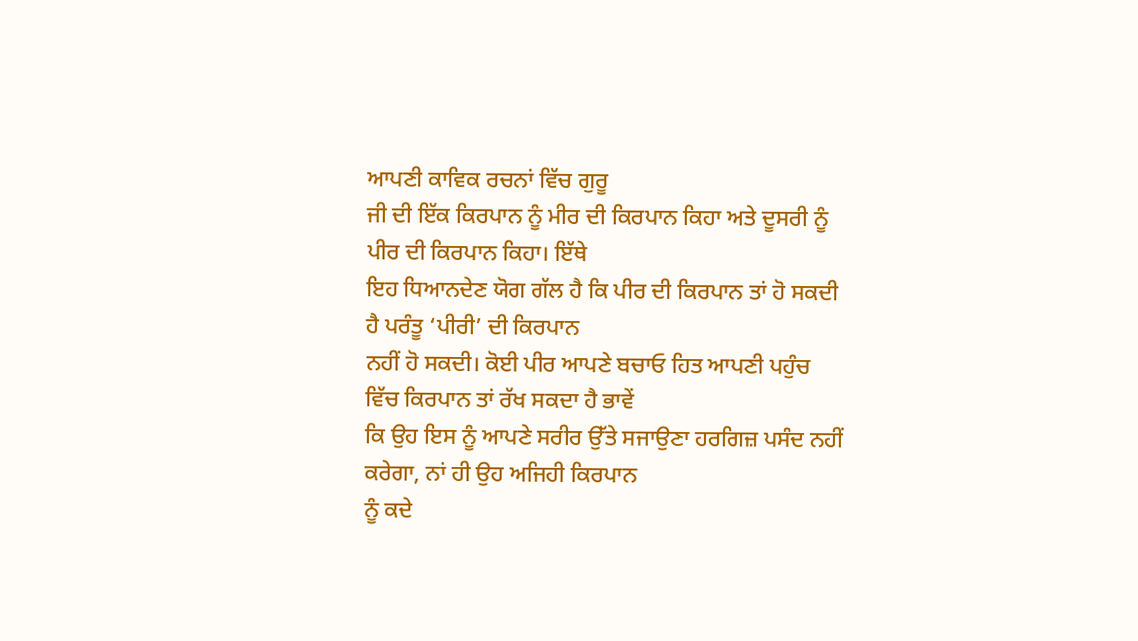ਆਪਣੀ ਕਾਵਿਕ ਰਚਨਾਂ ਵਿੱਚ ਗੁਰੂ
ਜੀ ਦੀ ਇੱਕ ਕਿਰਪਾਨ ਨੂੰ ਮੀਰ ਦੀ ਕਿਰਪਾਨ ਕਿਹਾ ਅਤੇ ਦੂਸਰੀ ਨੂੰ ਪੀਰ ਦੀ ਕਿਰਪਾਨ ਕਿਹਾ। ਇੱਥੇ
ਇਹ ਧਿਆਨਦੇਣ ਯੋਗ ਗੱਲ ਹੈ ਕਿ ਪੀਰ ਦੀ ਕਿਰਪਾਨ ਤਾਂ ਹੋ ਸਕਦੀ ਹੈ ਪਰੰਤੂ ‘ਪੀਰੀ’ ਦੀ ਕਿਰਪਾਨ
ਨਹੀਂ ਹੋ ਸਕਦੀ। ਕੋਈ ਪੀਰ ਆਪਣੇ ਬਚਾਓ ਹਿਤ ਆਪਣੀ ਪਹੁੰਚ ਵਿੱਚ ਕਿਰਪਾਨ ਤਾਂ ਰੱਖ ਸਕਦਾ ਹੈ ਭਾਵੇਂ
ਕਿ ਉਹ ਇਸ ਨੂੰ ਆਪਣੇ ਸਰੀਰ ਉੱਤੇ ਸਜਾਉਣਾ ਹਰਗਿਜ਼ ਪਸੰਦ ਨਹੀਂ ਕਰੇਗਾ, ਨਾਂ ਹੀ ਉਹ ਅਜਿਹੀ ਕਿਰਪਾਨ
ਨੂੰ ਕਦੇ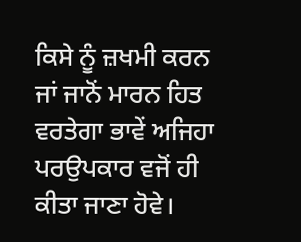ਕਿਸੇ ਨੂੰ ਜ਼ਖਮੀ ਕਰਨ ਜਾਂ ਜਾਨੋਂ ਮਾਰਨ ਹਿਤ ਵਰਤੇਗਾ ਭਾਵੇਂ ਅਜਿਹਾ ਪਰਉਪਕਾਰ ਵਜੋਂ ਹੀ
ਕੀਤਾ ਜਾਣਾ ਹੋਵੇ।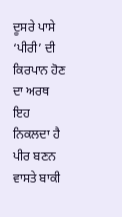ਦੂਸਰੇ ਪਾਸੇ ‘ਪੀਰੀ’ ਦੀ ਕਿਰਪਾਨ ਹੋਣ ਦਾ ਅਰਥ ਇਹ ਨਿਕਲਦਾ ਹੈ ਪੀਰ ਬਣਨ
ਵਾਸਤੇ ਬਾਕੀ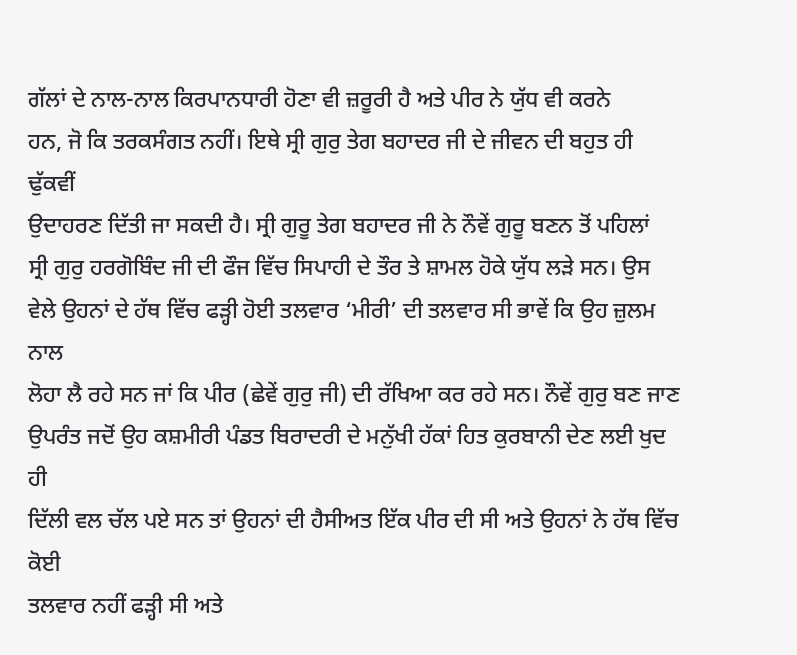ਗੱਲਾਂ ਦੇ ਨਾਲ-ਨਾਲ ਕਿਰਪਾਨਧਾਰੀ ਹੋਣਾ ਵੀ ਜ਼ਰੂਰੀ ਹੈ ਅਤੇ ਪੀਰ ਨੇ ਯੁੱਧ ਵੀ ਕਰਨੇ
ਹਨ, ਜੋ ਕਿ ਤਰਕਸੰਗਤ ਨਹੀਂ। ਇਥੇ ਸ੍ਰੀ ਗੁਰੁ ਤੇਗ ਬਹਾਦਰ ਜੀ ਦੇ ਜੀਵਨ ਦੀ ਬਹੁਤ ਹੀ ਢੁੱਕਵੀਂ
ਉਦਾਹਰਣ ਦਿੱਤੀ ਜਾ ਸਕਦੀ ਹੈ। ਸ੍ਰੀ ਗੁਰੂ ਤੇਗ ਬਹਾਦਰ ਜੀ ਨੇ ਨੌਵੇਂ ਗੁਰੂ ਬਣਨ ਤੋਂ ਪਹਿਲਾਂ
ਸ੍ਰੀ ਗੁਰੁ ਹਰਗੋਬਿੰਦ ਜੀ ਦੀ ਫੌਜ ਵਿੱਚ ਸਿਪਾਹੀ ਦੇ ਤੌਰ ਤੇ ਸ਼ਾਮਲ ਹੋਕੇ ਯੁੱਧ ਲੜੇ ਸਨ। ਉਸ
ਵੇਲੇ ਉਹਨਾਂ ਦੇ ਹੱਥ ਵਿੱਚ ਫੜ੍ਹੀ ਹੋਈ ਤਲਵਾਰ ‘ਮੀਰੀ’ ਦੀ ਤਲਵਾਰ ਸੀ ਭਾਵੇਂ ਕਿ ਉਹ ਜ਼ੁਲਮ ਨਾਲ
ਲੋਹਾ ਲੈ ਰਹੇ ਸਨ ਜਾਂ ਕਿ ਪੀਰ (ਛੇਵੇਂ ਗੁਰੁ ਜੀ) ਦੀ ਰੱਖਿਆ ਕਰ ਰਹੇ ਸਨ। ਨੌਵੇਂ ਗੁਰੁ ਬਣ ਜਾਣ
ਉਪਰੰਤ ਜਦੋਂ ਉਹ ਕਸ਼ਮੀਰੀ ਪੰਡਤ ਬਿਰਾਦਰੀ ਦੇ ਮਨੁੱਖੀ ਹੱਕਾਂ ਹਿਤ ਕੁਰਬਾਨੀ ਦੇਣ ਲਈ ਖੁਦ ਹੀ
ਦਿੱਲੀ ਵਲ ਚੱਲ ਪਏ ਸਨ ਤਾਂ ਉਹਨਾਂ ਦੀ ਹੈਸੀਅਤ ਇੱਕ ਪੀਰ ਦੀ ਸੀ ਅਤੇ ਉਹਨਾਂ ਨੇ ਹੱਥ ਵਿੱਚ ਕੋਈ
ਤਲਵਾਰ ਨਹੀਂ ਫੜ੍ਹੀ ਸੀ ਅਤੇ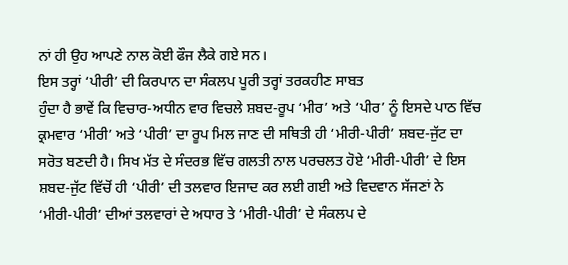ਨਾਂ ਹੀ ਉਹ ਆਪਣੇ ਨਾਲ ਕੋਈ ਫੌਜ ਲੈਕੇ ਗਏ ਸਨ।
ਇਸ ਤਰ੍ਹਾਂ ‘ਪੀਰੀ’ ਦੀ ਕਿਰਪਾਨ ਦਾ ਸੰਕਲਪ ਪੂਰੀ ਤਰ੍ਹਾਂ ਤਰਕਹੀਣ ਸਾਬਤ
ਹੁੰਦਾ ਹੈ ਭਾਵੇਂ ਕਿ ਵਿਚਾਰ-ਅਧੀਨ ਵਾਰ ਵਿਚਲੇ ਸ਼ਬਦ-ਰੂਪ ‘ਮੀਰ’ ਅਤੇ ‘ਪੀਰ’ ਨੂੰ ਇਸਦੇ ਪਾਠ ਵਿੱਚ
ਕ੍ਰਮਵਾਰ ‘ਮੀਰੀ’ ਅਤੇ ‘ਪੀਰੀ’ ਦਾ ਰੂਪ ਮਿਲ ਜਾਣ ਦੀ ਸਥਿਤੀ ਹੀ ‘ਮੀਰੀ-ਪੀਰੀ’ ਸ਼ਬਦ-ਜੁੱਟ ਦਾ
ਸਰੋਤ ਬਣਦੀ ਹੈ। ਸਿਖ ਮੱਤ ਦੇ ਸੰਦਰਭ ਵਿੱਚ ਗਲਤੀ ਨਾਲ ਪਰਚਲਤ ਹੋਏ ‘ਮੀਰੀ-ਪੀਰੀ’ ਦੇ ਇਸ
ਸ਼ਬਦ-ਜੁੱਟ ਵਿੱਚੋਂ ਹੀ ‘ਪੀਰੀ’ ਦੀ ਤਲਵਾਰ ਇਜਾਦ ਕਰ ਲਈ ਗਈ ਅਤੇ ਵਿਦਵਾਨ ਸੱਜਣਾਂ ਨੇ
‘ਮੀਰੀ-ਪੀਰੀ’ ਦੀਆਂ ਤਲਵਾਰਾਂ ਦੇ ਅਧਾਰ ਤੇ ‘ਮੀਰੀ-ਪੀਰੀ’ ਦੇ ਸੰਕਲਪ ਦੇ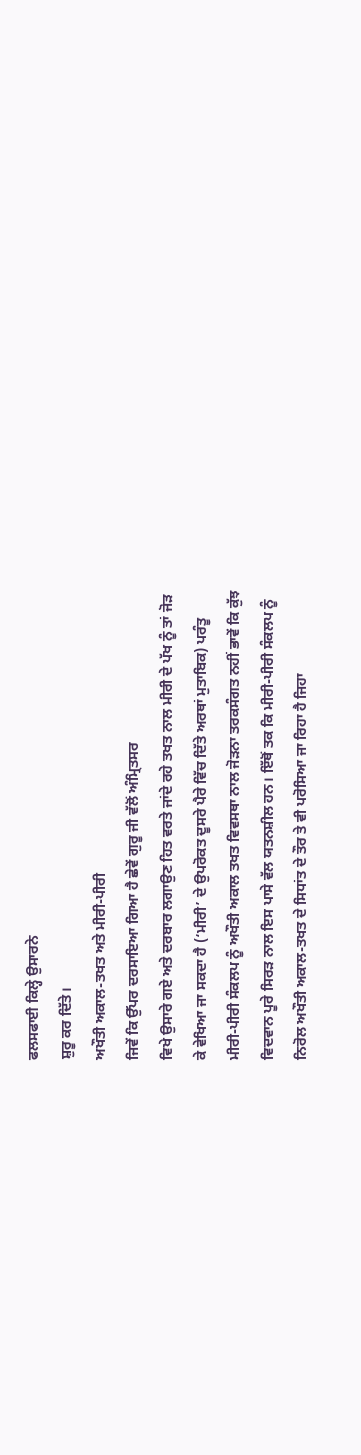ਫਲਸਫਾਈ ਕਿਲ੍ਹੇ ਉਸਾਰਨੇ
ਸ਼ੁਰੂ ਕਰ ਦਿੱਤੇ।
ਅਖੌਤੀ ਅਕਾਲ-ਤਖਤ ਅਤੇ ਮੀਰੀ-ਪੀਰੀ
ਜਿਵੇਂ ਕਿ ਉੱਪਰ ਦਰਸਾਇਆ ਗਿਆ ਹੈ ਛੇਵੇਂ ਗੁਰੂ ਜੀ ਵੱਲੋਂ ਅੰਮ੍ਰਿਤਸਰ
ਵਿਖੇ ਉਸਾਰੇ ਗਏ ਅਤੇ ਦਰਬਾਰ ਲਗਾਉਣ ਹਿਤ ਵਰਤੇ ਜਾਂਦੇ ਰਹੇ ਤਖਤ ਨਾਲ ਮੀਰੀ ਦੇ ਪੱਖ ਨੂੰ ਤਾਂ ਜੋੜ
ਕੇ ਵੇਖਿਆ ਜਾ ਸਕਦਾ ਹੈ (‘ਮੀਰੀ’ ਦੇ ਉਪਰੋਕਤ ਦੂਸਰੇ ਪੈਰੇ ਵਿੱਚ ਦਿੱਤੇ ਅਰਥਾਂ ਮੁਤਾਬਿਕ) ਪਰੰਤੂ
ਮੀਰੀ-ਪੀਰੀ ਸੰਕਲਪ ਨੂੰ ਅਖੌਤੀ ਅਕਾਲ ਤਖਤ ਵਿਵਸਥਾ ਨਾਲ ਜੋੜਨਾ ਤਰਕਸੰਗਤ ਨਹੀਂ ਭਾਵੇਂ ਕਿ ਕੁੱਝ
ਵਿਦਵਾਨ ਪੂਰੇ ਸਿਰੜ ਨਾਲ ਇਸ ਪਾਸੇ ਵੱਲ ਯਤਨਸ਼ੀਲ ਹਨ। ਇੱਥੋਂ ਤਕ ਕਿ ਮੀਰੀ-ਪੀਰੀ ਸੰਕਲਪ ਨੂੰ
ਨਿਰੋਲ ਅਖੌਤੀ ਅਕਾਲ-ਤਖਤ ਦੇ ਸਿਧਾਂਤ ਦੇ ਤੌਰ ਤੇ ਵੀ ਪਰੋਸਿਆ ਜਾ ਰਿਹਾ ਹੈ ਜਿਹਾ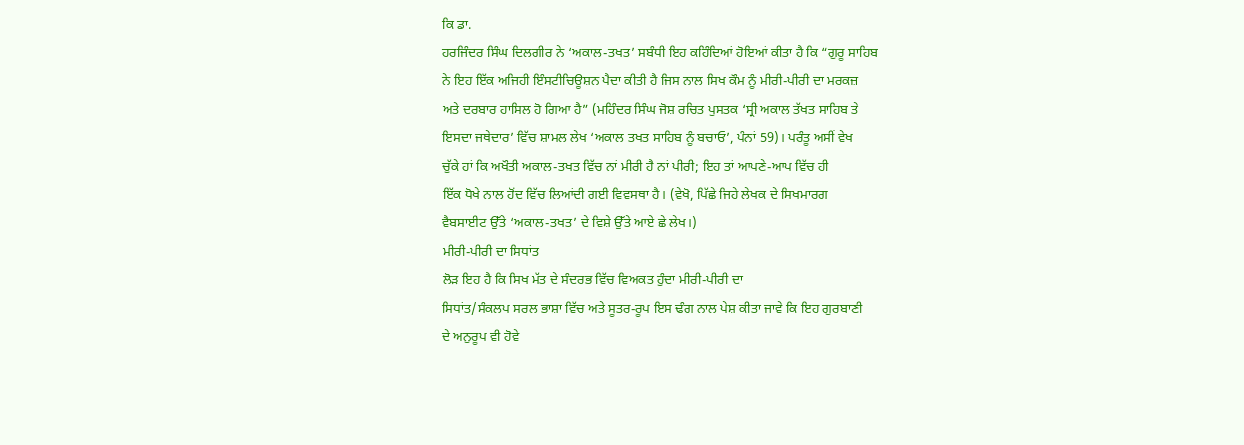ਕਿ ਡਾ.
ਹਰਜਿੰਦਰ ਸਿੰਘ ਦਿਲਗੀਰ ਨੇ ‘ਅਕਾਲ-ਤਖਤ’ ਸਬੰਧੀ ਇਹ ਕਹਿੰਦਿਆਂ ਹੋਇਆਂ ਕੀਤਾ ਹੈ ਕਿ “ਗੁਰੂ ਸਾਹਿਬ
ਨੇ ਇਹ ਇੱਕ ਅਜਿਹੀ ਇੰਸਟੀਚਿਊਸ਼ਨ ਪੈਦਾ ਕੀਤੀ ਹੈ ਜਿਸ ਨਾਲ ਸਿਖ ਕੌਮ ਨੂੰ ਮੀਰੀ-ਪੀਰੀ ਦਾ ਮਰਕਜ਼
ਅਤੇ ਦਰਬਾਰ ਹਾਸਿਲ ਹੋ ਗਿਆ ਹੈ” (ਮਹਿੰਦਰ ਸਿੰਘ ਜੋਸ਼ ਰਚਿਤ ਪੁਸਤਕ ‘ਸ੍ਰੀ ਅਕਾਲ ਤੱਖਤ ਸਾਹਿਬ ਤੇ
ਇਸਦਾ ਜਥੇਦਾਰ’ ਵਿੱਚ ਸ਼ਾਮਲ ਲੇਖ ‘ਅਕਾਲ ਤਖਤ ਸਾਹਿਬ ਨੂੰ ਬਚਾਓ’, ਪੰਨਾਂ 59)। ਪਰੰਤੂ ਅਸੀਂ ਵੇਖ
ਚੁੱਕੇ ਹਾਂ ਕਿ ਅਖੌਤੀ ਅਕਾਲ-ਤਖਤ ਵਿੱਚ ਨਾਂ ਮੀਰੀ ਹੈ ਨਾਂ ਪੀਰੀ; ਇਹ ਤਾਂ ਆਪਣੇ-ਆਪ ਵਿੱਚ ਹੀ
ਇੱਕ ਧੋਖੇ ਨਾਲ ਹੋਂਦ ਵਿੱਚ ਲਿਆਂਦੀ ਗਈ ਵਿਵਸਥਾ ਹੈ। (ਵੇਖੋ, ਪਿੱਛੇ ਜਿਹੇ ਲੇਖਕ ਦੇ ਸਿਖਮਾਰਗ
ਵੈਬਸਾਈਟ ਉੱਤੇ ‘ਅਕਾਲ-ਤਖਤ’ ਦੇ ਵਿਸ਼ੇ ਉੱਤੇ ਆਏ ਛੇ ਲੇਖ।)
ਮੀਰੀ-ਪੀਰੀ ਦਾ ਸਿਧਾਂਤ
ਲੋੜ ਇਹ ਹੈ ਕਿ ਸਿਖ ਮੱਤ ਦੇ ਸੰਦਰਭ ਵਿੱਚ ਵਿਅਕਤ ਹੁੰਦਾ ਮੀਰੀ-ਪੀਰੀ ਦਾ
ਸਿਧਾਂਤ/ਸੰਕਲਪ ਸਰਲ ਭਾਸ਼ਾ ਵਿੱਚ ਅਤੇ ਸੂਤਰ-ਰੂਪ ਇਸ ਢੰਗ ਨਾਲ ਪੇਸ਼ ਕੀਤਾ ਜਾਵੇ ਕਿ ਇਹ ਗੁਰਬਾਣੀ
ਦੇ ਅਨੁਰੂਪ ਵੀ ਹੋਵੇ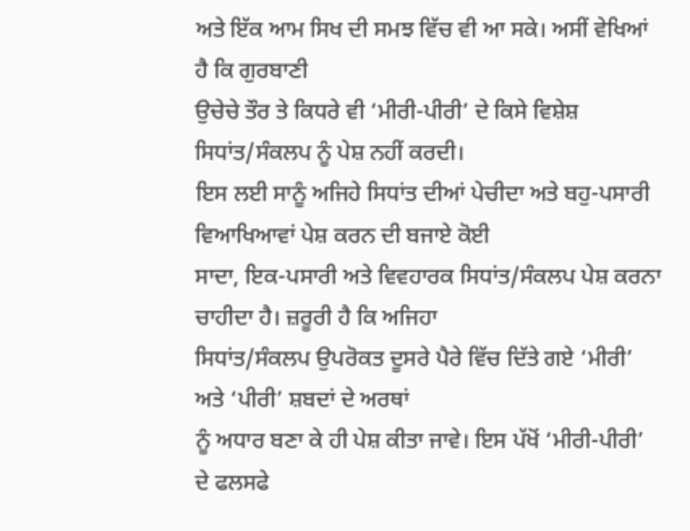ਅਤੇ ਇੱਕ ਆਮ ਸਿਖ ਦੀ ਸਮਝ ਵਿੱਚ ਵੀ ਆ ਸਕੇ। ਅਸੀਂ ਵੇਖਿਆਂ ਹੈ ਕਿ ਗੁਰਬਾਣੀ
ਉਚੇਚੇ ਤੌਰ ਤੇ ਕਿਧਰੇ ਵੀ ‘ਮੀਰੀ-ਪੀਰੀ’ ਦੇ ਕਿਸੇ ਵਿਸ਼ੇਸ਼ ਸਿਧਾਂਤ/ਸੰਕਲਪ ਨੂੰ ਪੇਸ਼ ਨਹੀਂ ਕਰਦੀ।
ਇਸ ਲਈ ਸਾਨੂੰ ਅਜਿਹੇ ਸਿਧਾਂਤ ਦੀਆਂ ਪੇਚੀਦਾ ਅਤੇ ਬਹੁ-ਪਸਾਰੀ ਵਿਆਖਿਆਵਾਂ ਪੇਸ਼ ਕਰਨ ਦੀ ਬਜਾਏ ਕੋਈ
ਸਾਦਾ, ਇਕ-ਪਸਾਰੀ ਅਤੇ ਵਿਵਹਾਰਕ ਸਿਧਾਂਤ/ਸੰਕਲਪ ਪੇਸ਼ ਕਰਨਾ ਚਾਹੀਦਾ ਹੈ। ਜ਼ਰੂਰੀ ਹੈ ਕਿ ਅਜਿਹਾ
ਸਿਧਾਂਤ/ਸੰਕਲਪ ਉਪਰੋਕਤ ਦੂਸਰੇ ਪੈਰੇ ਵਿੱਚ ਦਿੱਤੇ ਗਏ ‘ਮੀਰੀ’ ਅਤੇ ‘ਪੀਰੀ’ ਸ਼ਬਦਾਂ ਦੇ ਅਰਥਾਂ
ਨੂੰ ਅਧਾਰ ਬਣਾ ਕੇ ਹੀ ਪੇਸ਼ ਕੀਤਾ ਜਾਵੇ। ਇਸ ਪੱਖੋਂ ‘ਮੀਰੀ-ਪੀਰੀ’ ਦੇ ਫਲਸਫੇ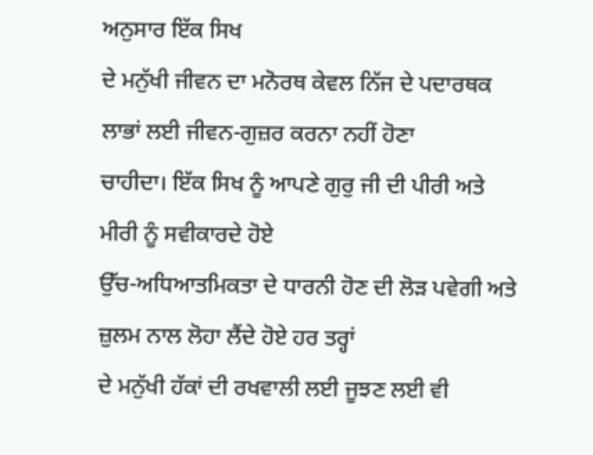ਅਨੁਸਾਰ ਇੱਕ ਸਿਖ
ਦੇ ਮਨੁੱਖੀ ਜੀਵਨ ਦਾ ਮਨੋਰਥ ਕੇਵਲ ਨਿੱਜ ਦੇ ਪਦਾਰਥਕ ਲਾਭਾਂ ਲਈ ਜੀਵਨ-ਗੁਜ਼ਰ ਕਰਨਾ ਨਹੀਂ ਹੋਣਾ
ਚਾਹੀਦਾ। ਇੱਕ ਸਿਖ ਨੂੰ ਆਪਣੇ ਗੁਰੁ ਜੀ ਦੀ ਪੀਰੀ ਅਤੇ ਮੀਰੀ ਨੂੰ ਸਵੀਕਾਰਦੇ ਹੋਏ
ਉੱਚ-ਅਧਿਆਤਮਿਕਤਾ ਦੇ ਧਾਰਨੀ ਹੋਣ ਦੀ ਲੋੜ ਪਵੇਗੀ ਅਤੇ ਜ਼ੁਲਮ ਨਾਲ ਲੋਹਾ ਲੈਂਦੇ ਹੋਏ ਹਰ ਤਰ੍ਹਾਂ
ਦੇ ਮਨੁੱਖੀ ਹੱਕਾਂ ਦੀ ਰਖਵਾਲੀ ਲਈ ਜੂਝਣ ਲਈ ਵੀ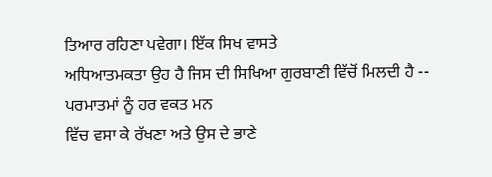ਤਿਆਰ ਰਹਿਣਾ ਪਵੇਗਾ। ਇੱਕ ਸਿਖ ਵਾਸਤੇ
ਅਧਿਆਤਮਕਤਾ ਉਹ ਹੈ ਜਿਸ ਦੀ ਸਿਖਿਆ ਗੁਰਬਾਣੀ ਵਿੱਚੋਂ ਮਿਲਦੀ ਹੈ -- ਪਰਮਾਤਮਾਂ ਨੂੰ ਹਰ ਵਕਤ ਮਨ
ਵਿੱਚ ਵਸਾ ਕੇ ਰੱਖਣਾ ਅਤੇ ਉਸ ਦੇ ਭਾਣੇ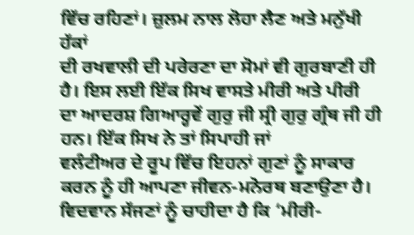ਵਿੱਚ ਰਹਿਣਾਂ। ਜ਼ੁਲਮ ਨਾਲ ਲੋਹਾ ਲੈਣ ਅਤੇ ਮਨੁੱਖੀ ਹੱਕਾਂ
ਦੀ ਰਖਵਾਲੀ ਦੀ ਪਰੇਰਣਾ ਦਾ ਸੋਮਾਂ ਵੀ ਗੁਰਬਾਣੀ ਹੀ ਹੈ। ਇਸ ਲਈ ਇੱਕ ਸਿਖ ਵਾਸਤੇ ਮੀਰੀ ਅਤੇ ਪੀਰੀ
ਦਾ ਆਦਰਸ਼ ਗਿਆਰ੍ਹਵੇਂ ਗੁਰੁ ਜੀ ਸ੍ਰੀ ਗੁਰੁ ਗ੍ਰੰਥ ਜੀ ਹੀ ਹਨ। ਇੱਕ ਸਿਖ ਨੇ ਤਾਂ ਸਿਪਾਹੀ ਜਾਂ
ਵਲੰਟੀਅਰ ਦੇ ਰੂਪ ਵਿੱਚ ਇਹਨਾਂ ਗੁਣਾਂ ਨੂੰ ਸਾਕਾਰ ਕਰਨ ਨੂੰ ਹੀ ਆਪਣਾ ਜੀਵਨ-ਮਨੋਰਥ ਬਣਾਉਣਾ ਹੈ।
ਵਿਦਵਾਨ ਸੱਜਣਾਂ ਨੂੰ ਚਾਹੀਦਾ ਹੈ ਕਿ ‘ਮੀਰੀ-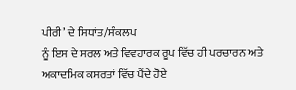ਪੀਰੀ’ ਦੇ ਸਿਧਾਂਤ/ਸੰਕਲਪ
ਨੂੰ ਇਸ ਦੇ ਸਰਲ ਅਤੇ ਵਿਵਹਾਰਕ ਰੂਪ ਵਿੱਚ ਹੀ ਪਰਚਾਰਨ ਅਤੇ ਅਕਾਦਮਿਕ ਕਸਰਤਾਂ ਵਿੱਚ ਪੈਂਦੇ ਹੋਏ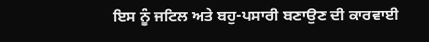ਇਸ ਨੂੰ ਜਟਿਲ ਅਤੇ ਬਹੁ-ਪਸਾਰੀ ਬਣਾਉਣ ਦੀ ਕਾਰਵਾਈ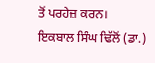ਤੋਂ ਪਰਹੇਜ਼ ਕਰਨ।
ਇਕਬਾਲ ਸਿੰਘ ਢਿੱਲੋਂ (ਡਾ.)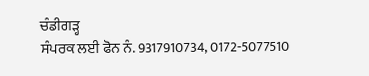ਚੰਡੀਗੜ੍ਹ
ਸੰਪਰਕ ਲਈ ਫੋਨ ਨੰ. 9317910734, 0172-5077510